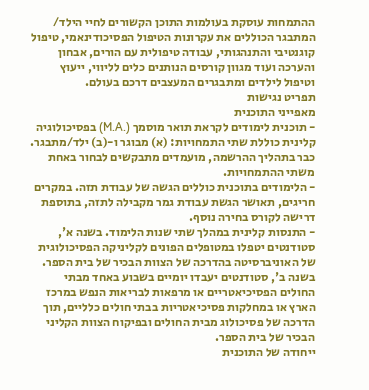ההתמחות עוסקת בעולמות התוכן הקשורים לחיי הילד/ המתבגר הכוללים את עקרונות הטיפול הפסיכודינאמי, טיפול קוגנטיבי והתנהגותי, עבודה טיפולית עם הורים, אבחון והערכה ועוד מגוון קורסים הנותנים כלים לליווי, ייעוץ וטיפול לילדים ומתבגרים המעצבים דרכם בעולם.
תפריט נגישות
מאפייני התוכנית
- תוכנית לימודים לקראת תואר מוסמך (.M.A) בפסיכולוגיה קלינית כוללת שתי התמחויות: (א) מבוגר ו-(ב) ילד/מתבגר. כבר בתהליך ההרשמה, מועמדים מתבקשים לבחור באחת משתי ההתמחויות.
- הלימודים בתוכנית כוללים הגשה של עבודת תזה. במקרים חריגים, תאושר הגשת עבודת גמר מקבילה לתזה, בתוספת דרישה לקורס בחירה נוסף.
- התנסות קלינית במהלך שתי שנות הלימוד. בשנה א', סטודנטים יטפלו במטופלים הפונים לקליניקה הפסיכולוגית של האוניברסיטה בהדרכה של הצוות הבכיר של בית הספר. בשנה ב', סטודנטים יעבדו יומיים בשבוע באחד מבתי החולים הפסיכיאטריים או מרפאות לבריאות הנפש במרכז הארץ או במחלקות פסיכיאטריות בבתי חולים כלליים, תוך הדרכה של פסיכולוג מבית החולים ובפיקוח הצוות הקליני הבכיר של בית הספר.
ייחודה של התוכנית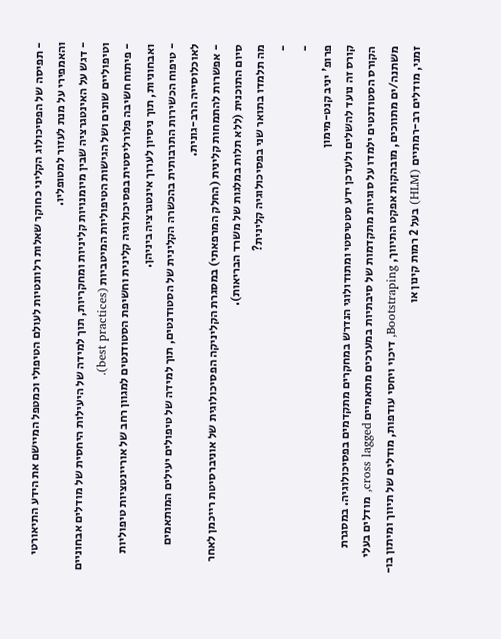- תפיסה של הפסיכולוג הקליני כחוקר שאלות רלוונטיות לעולם הטיפולי וכמטפל המיישם את הידע התיאורטי והאמפירי על מנת לעזור למטופליו.
- דגש על האינטגרציה שבין מיומנויות קליניות ומחקריות, תוך למידה של היעילות היחסית של מודלים אבחוניים וטיפוליים שונים ושל הגישות הטיפוליות המיטביות (best practices).
- פיתוח חשיבה פלורליסטית בפסיכולוגיה קלינית וחשיפת הסטודנטים למגוון רחב של אוריינטציות טיפוליות ואבחוניות, תוך ניסיון לערוך אינטגרציה ביניהן.
- טיפוח הכשירות התרבותית בהכשרה הקלינית של הסטודנטים, תוך למידה של טיפולים יעילים המותאמים לאוכלוסייה הרב-גונית.
- אפשרות להתמחות קלינית (החלק המרפאתי) במסגרת הקליניקה הפסיכולוגית של אוניברסיטת רייכמן לאחר סיום התוכנית (ללא תלות במלגות של משרד הבריאות).
מה תלמדו בתואר שני בפסיכולוגיה קלינית?
-
-
פרופ' יניב קנט-מימון
קורס זה נועד להשלים ולעדכן ידע סטטיסטי ומתודולוגי הנדרש במחקרים מתקדמים בפסיכולוגיה. במסגרת הקורס הסטודנטים ילמדו על סוגיות מתקדמות של סיבתיות במערכים מתאמיים cross lagged, מודלים בעלי משתנה/ים מתווכים, מובהקות אפקט התיווך, Bootstraping, דיכוי ויחסי עודפות, מודלים של תיווך ומיתון בו-זמני, מודלים רב-רמתיים (HLM) בעל 2 רמות קינון או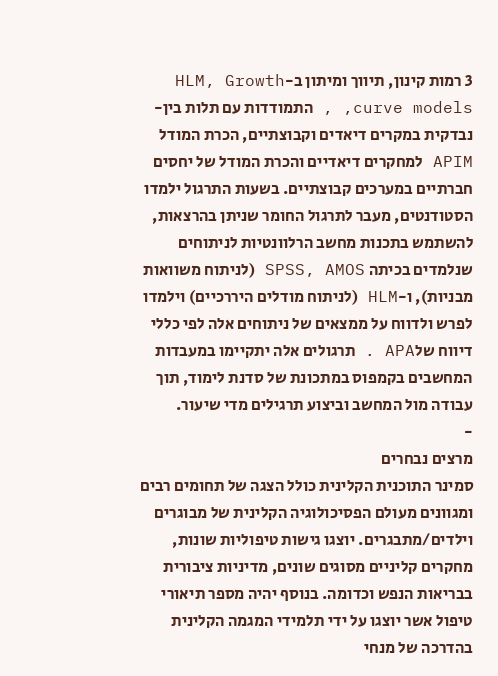3 רמות קינון, תיווך ומיתון ב-HLM, Growth curve models, , התמודדות עם תלות בין-נבדקית במקרים דיאדים וקבוצתיים, הכרת המודל APIM למחקרים דיאדיים והכרת המודל של יחסים חברתיים במערכים קבוצתיים. בשעות התרגול ילמדו הסטודנטים, מעבר לתרגול החומר שניתן בהרצאות, להשתמש בתכנות מחשב הרלוונטיות לניתוחים שנלמדים בכיתה SPSS, AMOS (לניתוח משוואות מבניות), ו-HLM (לניתוח מודלים היררכיים) וילמדו לפרש ולדווח על ממצאים של ניתוחים אלה לפי כללי דיווח שלAPA . תרגולים אלה יתקיימו במעבדות המחשבים בקמפוס במתכונת של סדנת לימוד, תוך עבודה מול המחשב וביצוע תרגילים מדי שיעור.
-
מרצים נבחרים
סמינר התוכנית הקלינית כולל הצגה של תחומים רבים ומגוונים מעולם הפסיכולוגיה הקלינית של מבוגרים וילדים/מתבגרים. יוצגו גישות טיפוליות שונות, מחקרים קליניים מסוגים שונים, מדיניות ציבורית בבריאות הנפש וכדומה. בנוסף יהיה מספר תיאורי טיפול אשר יוצגו על ידי תלמידי המגמה הקלינית בהדרכה של מנחי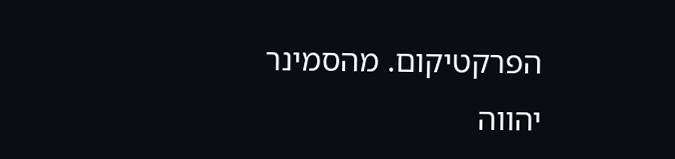הפרקטיקום. מהסמינר יהווה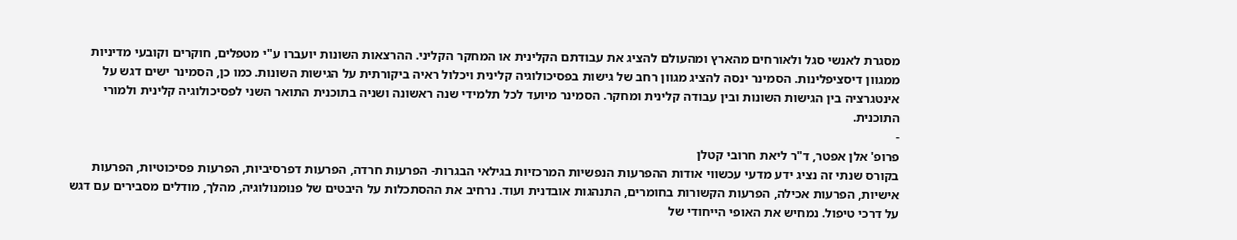מסגרת לאנשי סגל ולאורחים מהארץ ומהעולם להציג את עבודתם הקלינית או המחקר הקליני. ההרצאות השונות יועברו ע"י מטפלים, חוקרים וקובעי מדיניות ממגוון דיסציפלינות. הסמינר ינסה להציג מגוון רחב של גישות בפסיכולוגיה קלינית ויכלול ראיה ביקורתית על הגישות השונות. כמו כן, הסמינר ישים דגש על אינטגרציה בין הגישות השונות ובין עבודה קלינית ומחקר. הסמינר מיועד לכל תלמידי שנה ראשונה ושניה בתוכנית התואר השני לפסיכולוגיה קלינית ולמורי התוכנית.
-
פרופ' אלן אפטר, ד"ר ליאת חרובי קטלן
בקורס שנתי זה נציג ידע מדעי עכשווי אודות ההפרעות הנפשיות המרכזיות בגילאי הבגרות- הפרעות חרדה, הפרעות דפרסיביות, הפרעות פסיכוטיות, הפרעות אישיות, הפרעות אכילה, הפרעות הקשורות בחומרים, התנהגות אובדנית ועוד. נרחיב את ההסתכלות על היבטים של פנומנולוגיה, מהלך, מודלים מסבירים עם דגש על דרכי טיפול. נמחיש את האופי הייחודי של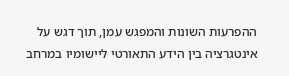ההפרעות השונות והמפגש עמן, תוך דגש על אינטגרציה בין הידע התאורטי ליישומיו במרחב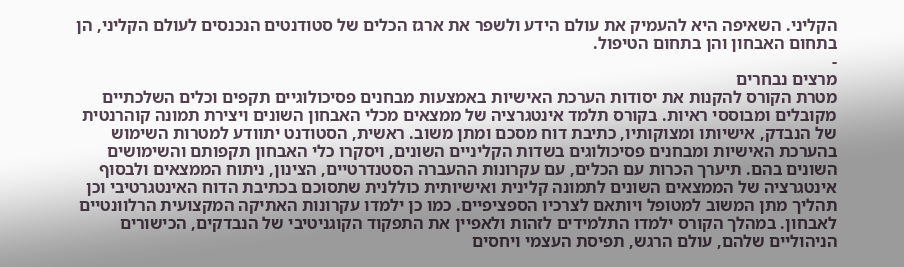הקליני. השאיפה היא להעמיק את עולם הידע ולשפר את ארגז הכלים של סטודנטים הנכנסים לעולם הקליני, הן בתחום האבחון והן בתחום הטיפול.
-
מרצים נבחרים
מטרת הקורס להקנות את יסודות הערכת האישיות באמצעות מבחנים פסיכולוגיים תקפים וכלים השלכתיים מקובלים ומבוססי ראיות. בקורס תלמד אינטגרציה של ממצאים מכלי האבחון השונים ויצירת תמונה קוהרנטית של הנבדק, אישיותו ומצוקותיו, כתיבת דוח מסכם ומתן משוב. ראשית, הסטודנט יתוודע למטרות השימוש בהערכת האישיות ומבחנים פסיכולוגים בשדות הקליניים השונים, ויסקרו כלי האבחון תקפותם והשימושים השונים בהם. תיערך הכרות עם הכלים, עם עקרונות ההעברה הסטנדרטיים, הצינון, ניתוח הממצאים ולבסוף אינטגרציה של הממצאים השונים לתמונה קלינית ואישיותית כוללנית שתסוכם בכתיבת הדוח האינטגרטיבי וכן תהליך מתן המשוב למטופל ויותאם לצרכיו הספציפיים. כמו כן ילמדו עקרונות האתיקה המקצועית הרלוונטיים לאבחון. במהלך הקורס ילמדו התלמידים לזהות ולאפיין את התפקוד הקוגניטיבי של הנבדקים, הכישורים הניהוליים שלהם, עולם הרגש, תפיסת העצמי ויחסים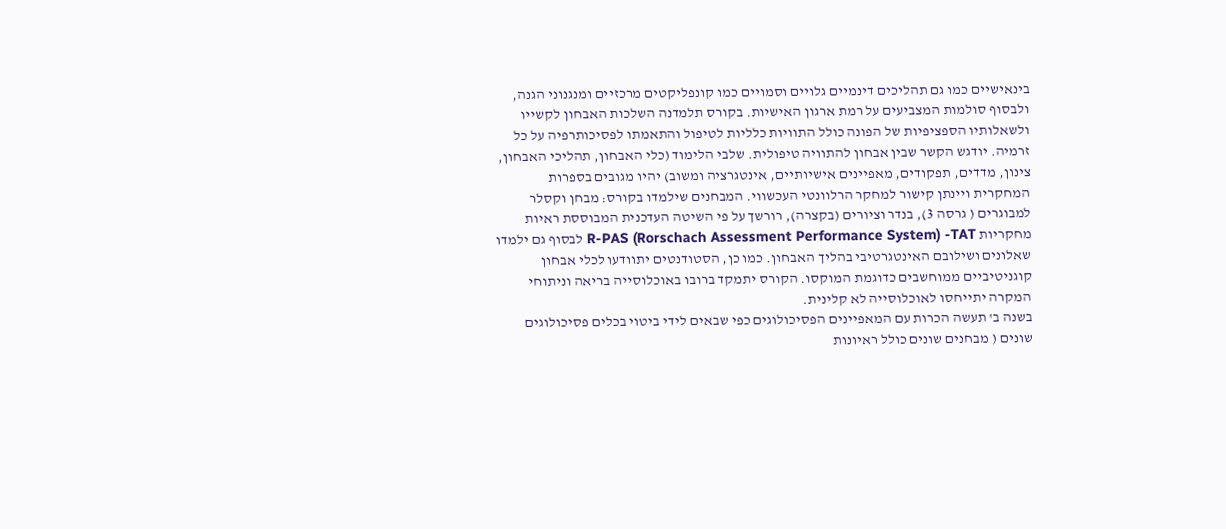בינאישיים כמו גם תהליכים דינמיים גלויים וסמויים כמו קונפליקטים מרכזיים ומנגנוני הגנה, ולבסוף סולמות המצביעים על רמת ארגון האישיות. בקורס תלמדנה השלכות האבחון לקשייו ולשאלותיו הספציפיות של הפונה כולל התוויות כלליות לטיפול והתאמתו לפסיכותרפיה על כל זרמיה. יודגש הקשר שבין אבחון להתוויה טיפולית. שלבי הלימוד (כלי האבחון, תהליכי האבחון, צינון, מדדים, תפקודים, מאפיינים אישיותיים, אינטגרציה ומשוב) יהיו מגובים בספרות המחקרית ויינתן קישור למחקר הרלוונטי העכשווי. המבחנים שילמדו בקורס: מבחן וקסלר למבוגרים ( גרסה 3), בנדר וציורים (בקצרה), רורשך על פי השיטה העדכנית המבוססת ראיות מחקריות R-PAS (Rorschach Assessment Performance System) -TAT לבסוף גם ילמדו שאלונים ושילובם האינטגרטיבי בהליך האבחון. כמו כן, הסטודנטים יתוודעו לכלי אבחון קוגניטיביים ממוחשבים כדוגמת המוקסו. הקורס יתמקד ברובו באוכלוסייה בריאה וניתוחי המקרה יתייחסו לאוכלוסייה לא קלינית.
בשנה ב' תעשה הכרות עם המאפיינים הפסיכולוגים כפי שבאים לידי ביטוי בכלים פסיכולוגים שונים ( מבחנים שונים כולל ראיונות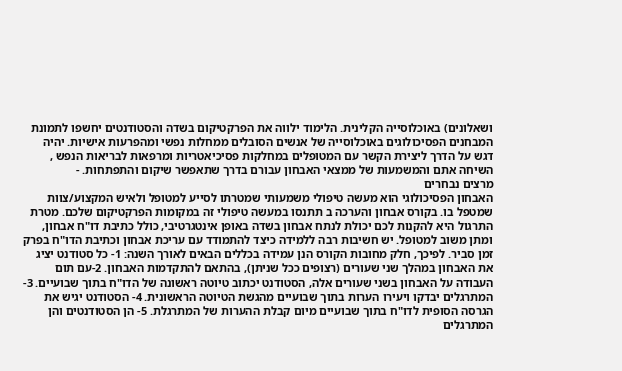ושאלונים) באוכלוסייה הקלינית. הלימוד ילווה את הפרקטיקום בשדה והסטודנטים יחשפו לתמונת המבחנים הפסיכולוגים באוכלוסייה של אנשים הסובלים ממחלות נפשי ומהפרעות אישיות. יהיה דגש על הדרך ליצירת הקשר עם המטופלים במחלקות פסיכיאטריות ומרפאות לבריאות הנפש , השיחה אתם והמשמעות של ממצאי האבחון עבורם בדרך שתאפשר שיקום והתפתחות. -
מרצים נבחרים
האבחון הפסיכולוגי הוא מעשה טיפולי משמעותי שמטרתו לסייע למטופל ולאיש המקצוע/צוות שמטפל בו. בקורס אבחון והערכה ב תתנסו במעשה טיפולי זה במקומות הפרקטיקום שלכם. מטרת התרגול היא להקנות לכם יכולת לנתח אבחון בשדה באופן אינטגרטיבי, כולל כתיבת דו"ח אבחון, ומתן משוב למטופל. יש חשיבות רבה ללמידה כיצד להתמודד עם עריכת אבחון וכתיבת הדו"ח בפרק זמן סביר. לפיכך, חלק מחובות הקורס הנן עמידה בכללים הבאים לאורך השנה: 1- כל סטודנט יציג את האבחון במהלך שני שעורים (רצופים ככל שניתן), בהתאם להתקדמות האבחון. 2-עם תום העבודה על האבחון בשני שעורים אלה, הסטודנט יכתוב טיוטה ראשונה של הדו"ח בתוך שבועיים. 3- המתרגלים יבדקו ויעירו הערות בתוך שבועיים מהגשת הטיוטה הראשונית. 4- הסטודנט יגיש את הגרסה הסופית לדו"ח בתוך שבועיים מיום קבלת ההערות של המתרגלת. 5- הן הסטודנטים והן המתרגלים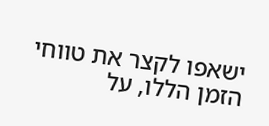ישאפו לקצר את טווחי הזמן הללו, על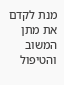מנת לקדם את מתן המשוב והטיפול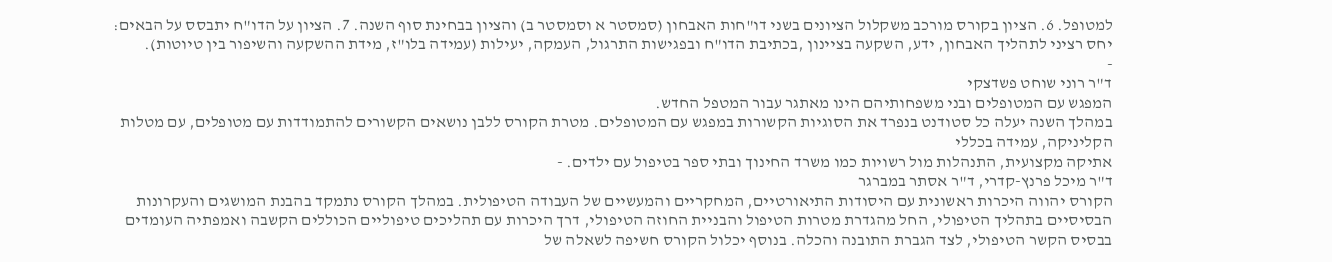למטופל. 6. הציון בקורס מורכב משקלול הציונים בשני דו"חות האבחון (סמסטר א וסמסטר ב) והציון בבחינת סוף השנה. 7. הציון על הדו"ח יתבסס על הבאים: יחס רציני לתהליך האבחון, ידע, השקעה בציינון ,בכתיבת הדו"ח ובפגישות התרגול, העמקה, יעילות (עמידה בלו"ז, מידת ההשקעה והשיפור בין טיוטות).
-
ד"ר רוני שוחט פשדצקי
המפגש עם המטופלים ובני משפחותיהם הינו מאתגר עבור המטפל החדש.
במהלך השנה יעלה כל סטודנט בנפרד את הסוגיות הקשורות במפגש עם המטופלים. מטרת הקורס ללבן נושאים הקשורים להתמודדות עם מטופלים, עם מטלות הקליניקה, עמידה בכללי
אתיקה מקצועית, התנהלות מול רשויות כמו משרד החינוך ובתי ספר בטיפול עם ילדים. -
ד"ר מיכל פרנץ-קדרי, ד"ר אסתר במברגר
הקורס יהווה היכרות ראשונית עם היסודות התיאורטיים, המחקריים והמעשיים של העבודה הטיפולית. במהלך הקורס נתמקד בהבנת המושגים והעקרונות הבסיסיים בתהליך הטיפולי, החל מהגדרת מטרות הטיפול והבניית החוזה הטיפולי, דרך היכרות עם תהליכים טיפוליים הכוללים הקשבה ואמפתיה העומדים בבסיס הקשר הטיפולי, לצד הגברת התובנה והכלה. בנוסף יכלול הקורס חשיפה לשאלה של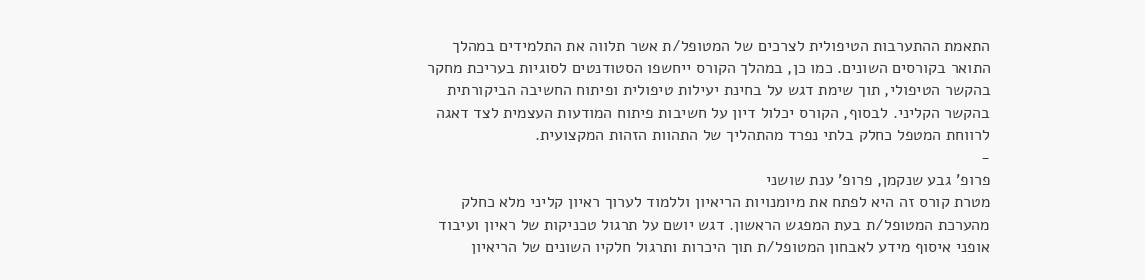התאמת ההתערבות הטיפולית לצרכים של המטופל/ת אשר תלווה את התלמידים במהלך התואר בקורסים השונים. כמו כן, במהלך הקורס ייחשפו הסטודנטים לסוגיות בעריכת מחקר בהקשר הטיפולי, תוך שימת דגש על בחינת יעילות טיפולית ופיתוח החשיבה הביקורתית בהקשר הקליני. לבסוף, הקורס יכלול דיון על חשיבות פיתוח המודעות העצמית לצד דאגה לרווחת המטפל כחלק בלתי נפרד מהתהליך של התהוות הזהות המקצועית.
-
פרופ' גבע שנקמן, פרופ' ענת שושני
מטרת קורס זה היא לפתח את מיומנויות הריאיון וללמוד לערוך ראיון קליני מלא כחלק מהערכת המטופל/ת בעת המפגש הראשון. דגש יושם על תרגול טכניקות של ראיון ועיבוד אופני איסוף מידע לאבחון המטופל/ת תוך היכרות ותרגול חלקיו השונים של הריאיון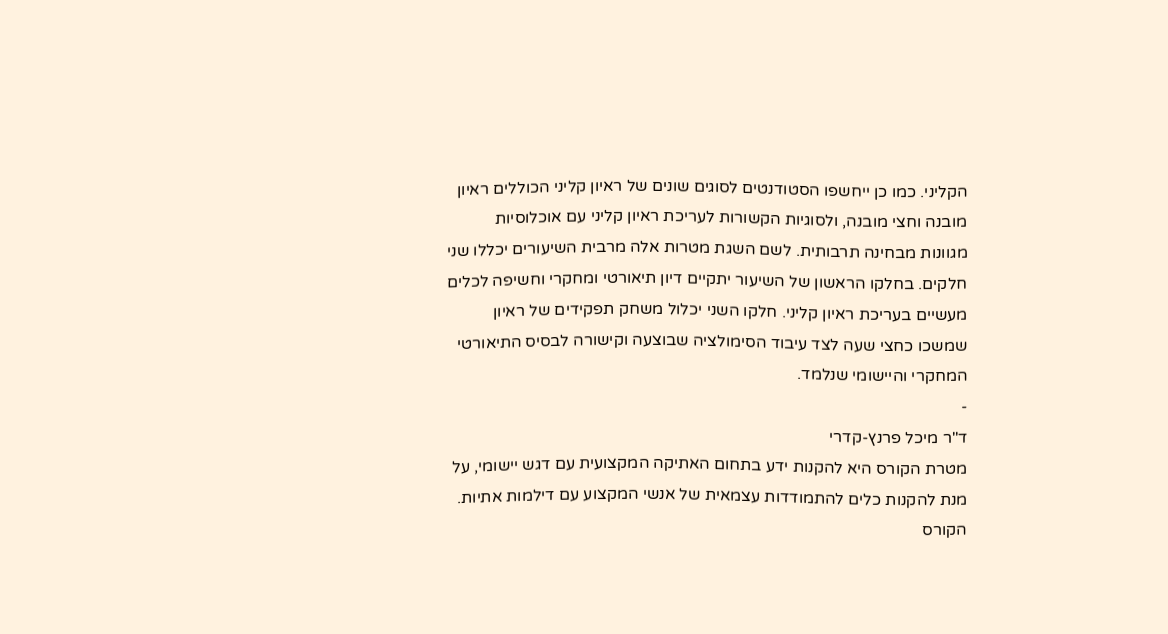הקליני. כמו כן ייחשפו הסטודנטים לסוגים שונים של ראיון קליני הכוללים ראיון מובנה וחצי מובנה, ולסוגיות הקשורות לעריכת ראיון קליני עם אוכלוסיות מגוונות מבחינה תרבותית. לשם השגת מטרות אלה מרבית השיעורים יכללו שני חלקים. בחלקו הראשון של השיעור יתקיים דיון תיאורטי ומחקרי וחשיפה לכלים מעשיים בעריכת ראיון קליני. חלקו השני יכלול משחק תפקידים של ראיון שמשכו כחצי שעה לצד עיבוד הסימולציה שבוצעה וקישורה לבסיס התיאורטי המחקרי והיישומי שנלמד.
-
ד"ר מיכל פרנץ-קדרי
מטרת הקורס היא להקנות ידע בתחום האתיקה המקצועית עם דגש יישומי, על מנת להקנות כלים להתמודדות עצמאית של אנשי המקצוע עם דילמות אתיות. הקורס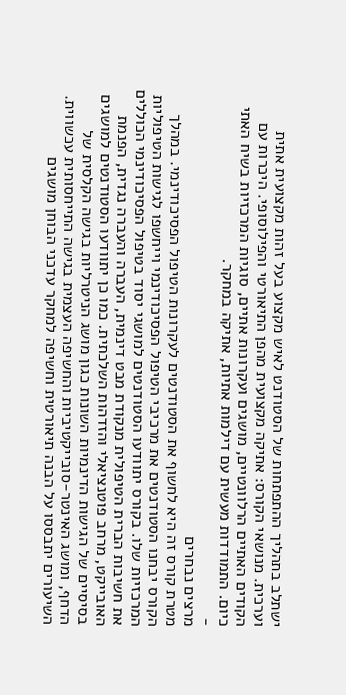ישתלב בתהליך ההתפתחות של הסטודנט לאיש מקצוע בעל זהות מקצועית אתית וערכית. מנושאי הקורס: אתיקה מקצועית מהפן התיאורטי והפילוסופי. היכרות עם הקודים האתיים הרלוונטיים, מושגים ועקרונות אתיים, סוגיות המרכזיות בשיח האתי כיום. התמודדות מעשית עם דילמות אתיות, אתיקה במחקר.
-
מרצים נבחרים
מטרת קורס זה היא לחשוף את הסטודנטים לעקרונות הטיפול הפסיכודינמי. במהלך הקורס יבחנו הסטודנטים את מרכיבי הטיפול הפסיכודינמי וייחשפו לגישות הטיפוליות המרכזיות שלו. בקורס יתוודעו הסטודנטים למושגי יסוד בטיפול הפסיכודינמי הכוללים את חשיבות הברית הטיפולית מנקודת מבט דינמית, העברה והעברה נגדית, הפנמת האובייקט, מרחב פוטנציאלי והזדהות השלכתית. כמו כן יתוודעו הסטודנטים למושגים בסיסיים של הגישות הדינמיות השונות כגון מושג הניטרליות בגישה הקלסית של הדחף, ומושג האינטר-סובייקטיביות והחשיפה העצמית בגישה התייחסותית עכשווית. השיעורים יתבססו על הבנה תיאורטית וחשיפה למחקר עדכני הבוחן מושגים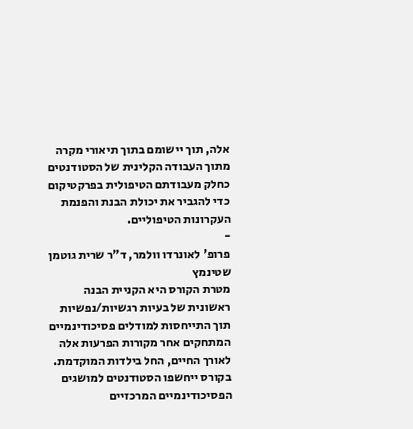אלה, תוך יישומם בתוך תיאורי מקרה מתוך העבודה הקלינית של הסטודנטים כחלק מעבודתם הטיפולית בפרקטיקום כדי להגביר את יכולת הבנת והפנמת העקרונות הטיפוליים.
-
פרופ' לאונרדו וולמר, ד"ר שרית גוטמן שטינמץ
מטרת הקורס היא הקניית הבנה ראשונית של בעיות רגשיות/נפשיות תוך התייחסות למודלים פסיכודינמיים המתחקים אחר מקורות הפרעות אלה לאורך החיים, החל בילדות המוקדמת. בקורס ייחשפו הסטודנטים למושגים הפסיכודינמיים המרכזיים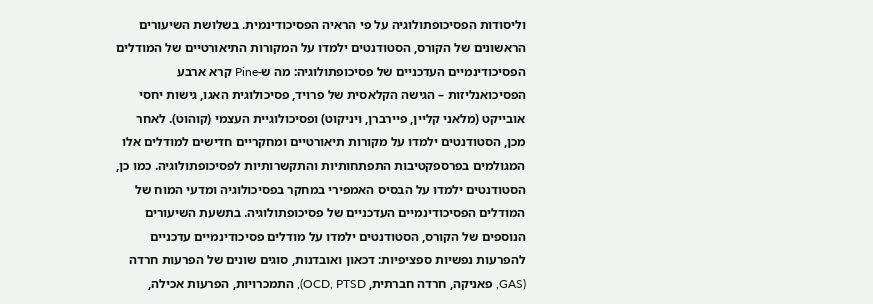וליסודות הפסיכופתולוגיה על פי הראיה הפסיכודינמית. בשלושת השיעורים הראשונים של הקורס, הסטודנטים ילמדו על המקורות התיאורטיים של המודלים הפסיכודינמיים העדכניים של פסיכופתולוגיה: מה ש-Pine קרא ארבע הפסיכואנליזות – הגישה הקלאסית של פרויד, פסיכולוגית האגו, גישות יחסי אובייקט (מלאני קליין, פיירברן, ויניקוט) ופסיכולוגיית העצמי (קוהוט). לאחר מכן, הסטודנטים ילמדו על מקורות תיאורטיים ומחקריים חדישים למודלים אלו המגולמים בפרספקטיבות התפתחותיות והתקשרותיות לפסיכופתולוגיה. כמו כן, הסטודנטים ילמדו על הבסיס האמפירי במחקר בפסיכולוגיה ומדעי המוח של המודלים הפסיכודינמיים העדכניים של פסיכופתולוגיה. בתשעת השיעורים הנוספים של הקורס, הסטודנטים ילמדו על מודלים פסיכודינמיים עדכניים להפרעות נפשיות ספציפיות: דכאון ואובדנות, סוגים שונים של הפרעות חרדה (GAS, פאניקה, חרדה חברתית, OCD, PTSD), התמכרויות, הפרעות אכילה,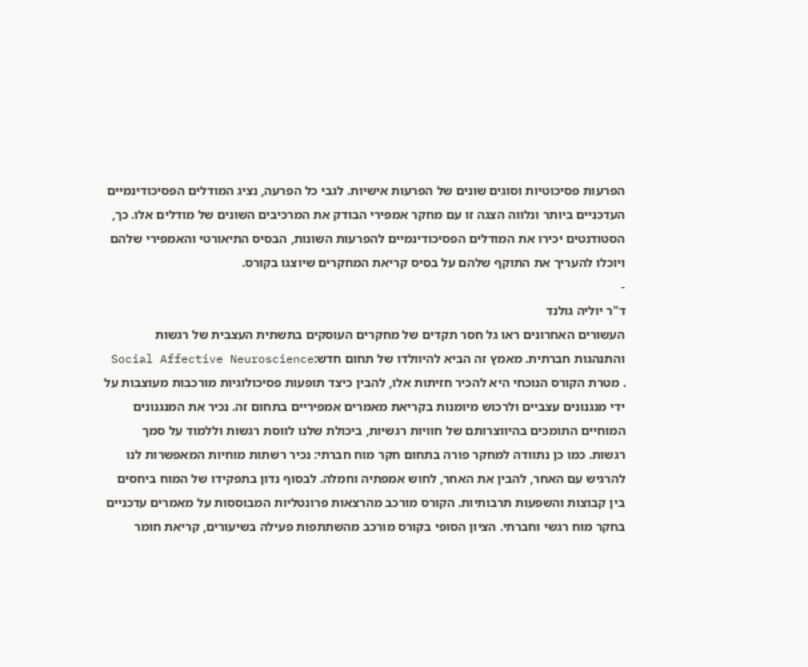הפרעות פסיכוטיות וסוגים שונים של הפרעות אישיות. לגבי כל הפרעה, נציג המודלים הפסיכודינמיים העדכניים ביותר ונלווה הצגה זו עם מחקר אמפירי הבודק את המרכיבים השונים של מודלים אלו. כך, הסטודנטים יכירו את המודלים הפסיכודינמיים להפרעות השונות, הבסיס התיאורטי והאמפירי שלהם ויוכלו להעריך את התוקף שלהם על בסיס קריאת המחקרים שיוצגו בקורס.
-
ד"ר יוליה גולנד
העשורים האחרונים ראו גל חסר תקדים של מחקרים העוסקים בתשתית העצבית של רגשות והתנהגות חברתית. מאמץ זה הביא להיוולדו של תחום חדש:Social Affective Neuroscience . מטרת הקורס הנוכחי היא להכיר חזיתות אלו, להבין כיצד תופעות פסיכולוגיות מורכבות מעוצבות על ידי מנגנונים עצביים ולרכוש מיומנות בקריאת מאמרים אמפיריים בתחום זה. נכיר את המנגנונים המוחיים התומכים בהיווצרותם של חוויות רגשיות, ביכולת שלנו לווסת רגשות וללמוד על סמך רגשות. כמו כן נתוודה למחקר פורה בתחום חקר מוח חברתי: נכיר רשתות מוחיות המאפשרות לנו להרגיש עם האחר, להבין את האחר, לחוש אמפתיה וחמלה. לבסוף נדון בתפקידו של המוח ביחסים בין קבוצות והשפעות תרבותיות. הקורס מורכב מהרצאות פרונטליות המבוססות על מאמרים עדכניים בחקר מוח רגשי וחברתי. הציון הסופי בקורס מורכב מהשתתפות פעילה בשיעורים, קריאת חומר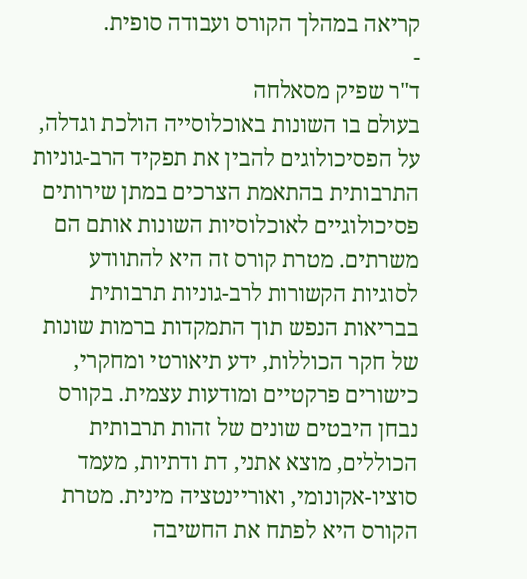קריאה במהלך הקורס ועבודה סופית.
-
ד"ר שפיק מסאלחה
בעולם בו השונות באוכלוסייה הולכת וגדלה, על הפסיכולוגים להבין את תפקיד הרב-גוניות התרבותית בהתאמת הצרכים במתן שירותים פסיכולוגיים לאוכלוסיות השונות אותם הם משרתים. מטרת קורס זה היא להתוודע לסוגיות הקשורות לרב-גוניות תרבותית בבריאות הנפש תוך התמקדות ברמות שונות של חקר הכוללות, ידע תיאורטי ומחקרי, כישורים פרקטיים ומודעות עצמית. בקורס נבחן היבטים שונים של זהות תרבותית הכוללים, מוצא אתני, דת ודתיות, מעמד סוציו-אקונומי, ואוריינטציה מינית. מטרת הקורס היא לפתח את החשיבה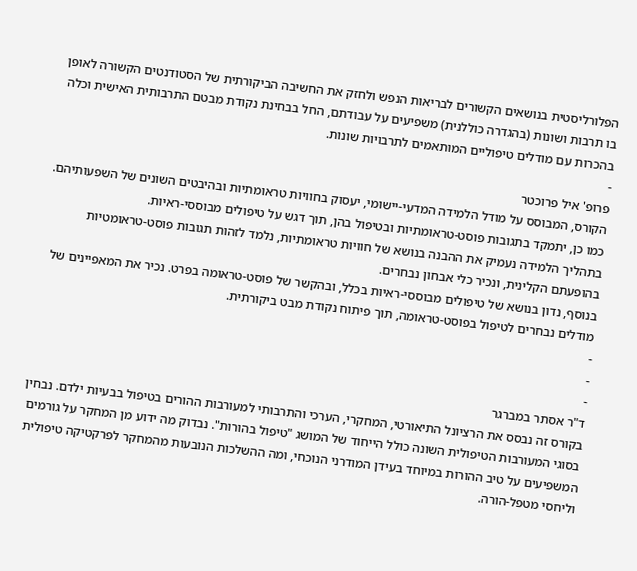הפלורליסטית בנושאים הקשורים לבריאות הנפש ולחזק את החשיבה הביקורתית של הסטודנטים הקשורה לאופן בו תרבות ושונות (בהגדרה כוללנית) משפיעים על עבודתם, החל בבחינת נקודת מבטם התרבותית האישית וכלה בהכרות עם מודלים טיפוליים המותאמים לתרבויות שונות.
-
פרופ' איל פרוכטר
הקורס, המבוסס על מודל הלמידה המדעי-יישומי, יעסוק בחוויות טראומתיות ובהיבטים השונים של השפעותיהם.
כמו כן, יתמקד בתגובות פוסט-טראומתיות ובטיפול בהן, תוך דגש על טיפולים מבוססי-ראיות.
בתהליך הלמידה נעמיק את ההבנה בנושא של חוויות טראומתיות, נלמד לזהות תגובות פוסט-טראומטיות בהופעתם הקלינית, ונכיר כלי אבחון נבחרים.
בנוסף, נדון בנושא של טיפולים מבוססי-ראיות בכלל, ובהקשר של פוסט-טראומה בפרט. נכיר את המאפיינים של מודלים נבחרים לטיפול בפוסט-טראומה, תוך פיתוח נקודת מבט ביקורתית.
-
-
-
ד"ר אסתר במברגר
בקורס זה נבסס את הרציונל התיאורטי, המחקרי, הערכי והתרבותי למעורבות ההורים בטיפול בבעיות ילדם. נבחין בסוגי המעורבות הטיפולית השונה כולל הייחוד של המושג "טיפול בהורות". נבדוק מה ידוע מן המחקר על גורמים המשפיעים על טיב ההורות במיוחד בעידן המודרני הנוכחי, ומה ההשלכות הנובעות מהמחקר לפרקטיקה טיפולית וליחסי מטפל-הורה.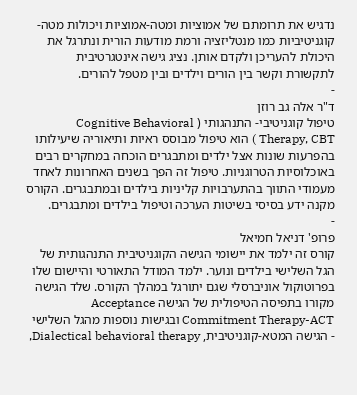נדגיש את תרומתם של אמוציות ומטה-אמוציות ויכולות מטה-קוגניטיביות כמו מנטליזציה ורמת מודעות הורית ונתרגל את היכולת להעריכן ולקדם אותן. נציג גישה אינטגרטיבית לתקשורת וקשר בין הורים וילדים ובין מטפל להורים.
-
ד"ר אלה גב רוזן
טיפול קוגניטיבי- התנהגותי ( Cognitive Behavioral Therapy, CBT ) הוא טיפול מבוסס ראיות ותיאוריה שיעילותו בהפרעות שונות אצל ילדים ומתבגרים הוכחה במחקרים רבים באוכלוסיות הטרוגניות. טיפול זה הפך בשנים האחרונות לאחד מעמודי התווך בהתערבויות קליניות בילדים ובמתבגרים. הקורס מקנה ידע בסיסי בשיטות הערכה וטיפול בילדים ומתבגרים.
-
פרופ' דניאל חמיאל
קורס זה ילמד את יישומי הגישה הקוגניטיבית התנהגותית של הגל השלישי בילדים ונוער. ילמד המודל התאורטי והיישום שלו בפרוטוקול אוניברסלי שגם יתורגל במהלך הקורס. שלד הגישה מקורו בתפיסה הטיפולית של הגישה Acceptance Commitment Therapy-ACT ובגישות נוספות מהגל השלישי - הגישה המטא-קוגניטיבית, Dialectical behavioral therapy,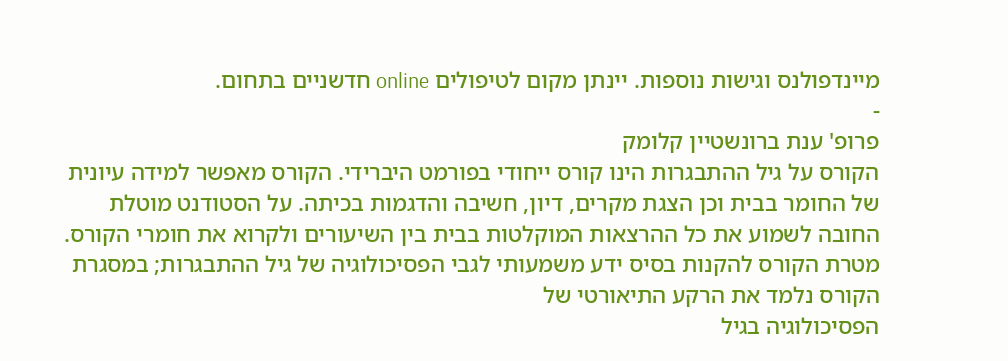מיינדפולנס וגישות נוספות. יינתן מקום לטיפולים online חדשניים בתחום.
-
פרופ' ענת ברונשטיין קלומק
הקורס על גיל ההתבגרות הינו קורס ייחודי בפורמט היברידי. הקורס מאפשר למידה עיונית של החומר בבית וכן הצגת מקרים, דיון, חשיבה והדגמות בכיתה. על הסטודנט מוטלת החובה לשמוע את כל ההרצאות המוקלטות בבית בין השיעורים ולקרוא את חומרי הקורס. מטרת הקורס להקנות בסיס ידע משמעותי לגבי הפסיכולוגיה של גיל ההתבגרות; במסגרת הקורס נלמד את הרקע התיאורטי של
הפסיכולוגיה בגיל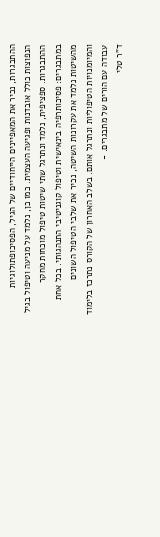ההתבגרות, נכיר את המאפיינים הייחודיים של הגיל, הפסיכופתולוגיות הנפוצות כולל אובדנות ופגיעה העצמית. כמו כן, נלמד על מניעה וטיפול בגיל ההתבגרות. ספציפית, נלמד ונתרגל שתי שיטות טיפול מוכחות מחקר במתבגרים: פסיכותרפיה בינאישית וטיפול קוגניטיבי התנהגותי. בכל אחת מהשיטות נלמד את עקרונות השיטה, נכיר את שלבי הטיפול השונים והמיומנויות הטיפוליות ונתרגל אותם. בשלב האחרון של הקורס נתרכז בלימוד עבודה עם הורים של מתבגרים. -
ד"ר טלי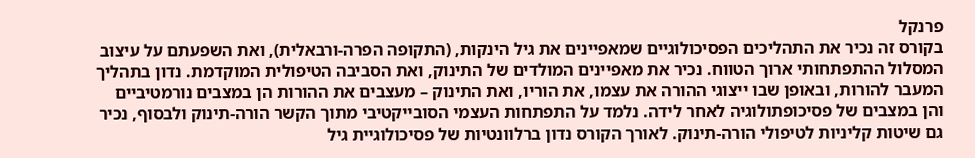פרנקל
בקורס זה נכיר את התהליכים הפסיכולוגיים שמאפיינים את גיל הינקות, (התקופה הפרה-ורבאלית), ואת השפעתם על עיצוב המסלול ההתפתחותי ארוך הטווח. נכיר את מאפיינים המולדים של התינוק, ואת הסביבה הטיפולית המוקדמת. נדון בתהליך המעבר להורות, ובאופן שבו ייצוגי ההורה את עצמו, את הוריו, ואת התינוק – מעצבים את ההורות הן במצבים נורמטיביים והן במצבים של פסיכופתולוגיה לאחר לידה. נלמד על התפתחות העצמי הסובייקטיבי מתוך הקשר הורה-תינוק ולבסוף, נכיר גם שיטות קליניות לטיפולי הורה-תינוק. לאורך הקורס נדון ברלוונטיות של פסיכולוגיית גיל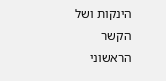הינקות ושל הקשר הראשוני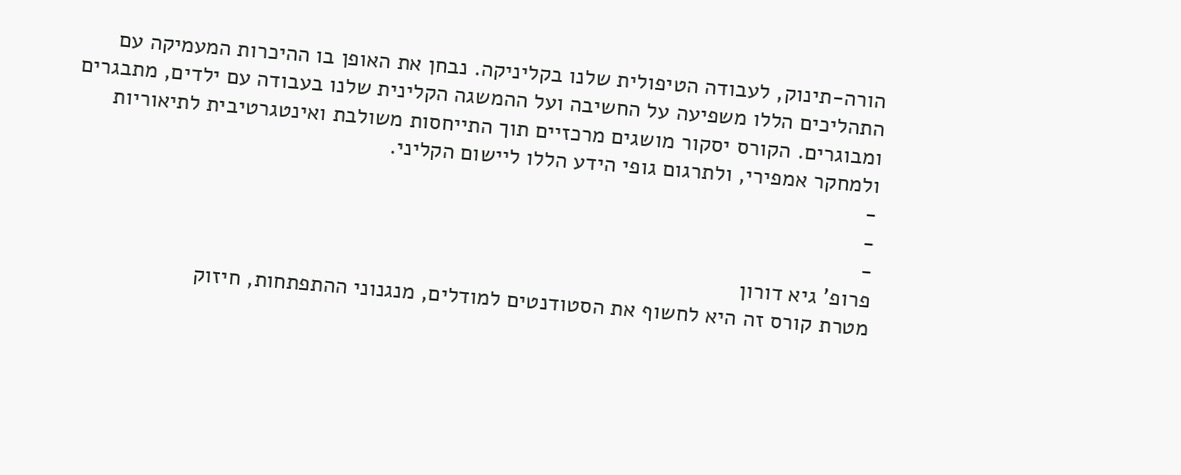הורה-תינוק, לעבודה הטיפולית שלנו בקליניקה. נבחן את האופן בו ההיכרות המעמיקה עם התהליכים הללו משפיעה על החשיבה ועל ההמשגה הקלינית שלנו בעבודה עם ילדים, מתבגרים ומבוגרים. הקורס יסקור מושגים מרכזיים תוך התייחסות משולבת ואינטגרטיבית לתיאוריות ולמחקר אמפירי, ולתרגום גופי הידע הללו ליישום הקליני.
-
-
-
פרופ' גיא דורון
מטרת קורס זה היא לחשוף את הסטודנטים למודלים, מנגנוני ההתפתחות, חיזוק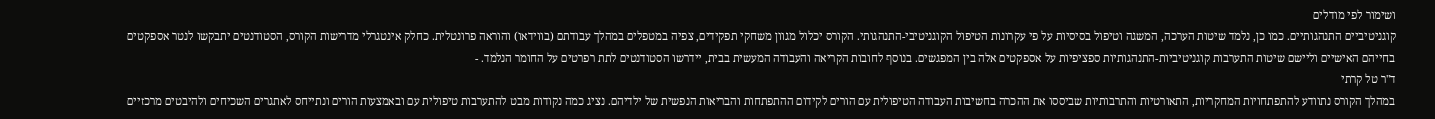ושימור לפי מודלים
קוגניטיביים התנהגותיים. כמו כן, נלמד שיטות הערכה, המשגה וטיפול בסיסיות על פי עקרונות הטיפול הקוגניטיבי-התנהגותי. הקורס יכלול מגוון משחקי תפקידים, צפיה במטפלים במהלך עבודתם (בווידאו) והוראה פרונטלית. כחלק אינטגרלי מדרישות הקורס, הסטודנטים יתבקשו לנטר אספקטים בחייהם האישיים וליישם שיטות התערבות קוגניטיביות-התנהגותיות ספציפיות על אספקטים אלה בין המפגשים. בנוסף לחובות הקריאה והעבודה המעשית בבית, יידרשו הסטודנטים לתת רפרטים על החומר הנלמד. -
ד"ר טל קרתי
במהלך הקורס נתוודע להתפתחויות המחקריות, התאורטיות והתרבותיות שביססו את ההכרה בחשיבות העבודה הטיפולית עם הורים לקידום ההתפתחות והבריאות הנפשית של ילדיהם. נציג כמה נקודות מבט להתערבות טיפולית עם ובאמצעות הורים ונתייחס לאתגרים השכיחים ולהיבטים מרכזיים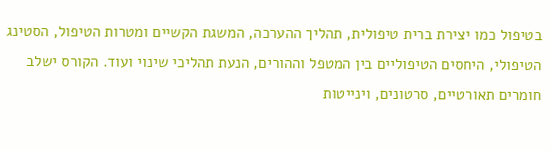בטיפול כמו יצירת ברית טיפולית, תהליך ההערכה, המשגת הקשיים ומטרות הטיפול, הסטינג הטיפולי, היחסים הטיפוליים בין המטפל וההורים, הנעת תהליכי שינוי ועוד. הקורס ישלב חומרים תאורטיים, סרטונים, וינייטות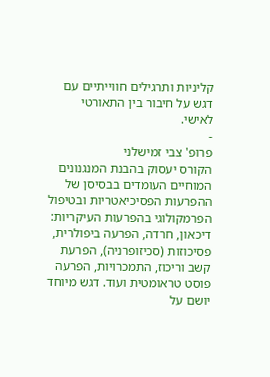קליניות ותרגילים חווייתיים עם דגש על חיבור בין התאורטי לאישי.
-
פרופ' צבי זמישלני
הקורס יעסוק בהבנת המנגנונים המוחיים העומדים בבסיסן של ההפרעות הפסיכיאטריות ובטיפול הפרמקולוגי בהפרעות העיקריות: דיכאון, חרדה, הפרעה ביפולרית, פסיכוזות (סכיזופרניה), הפרעת קשב וריכוז, התמכרויות, הפרעה פוסט טראומטית ועוד. דגש מיוחד יושם על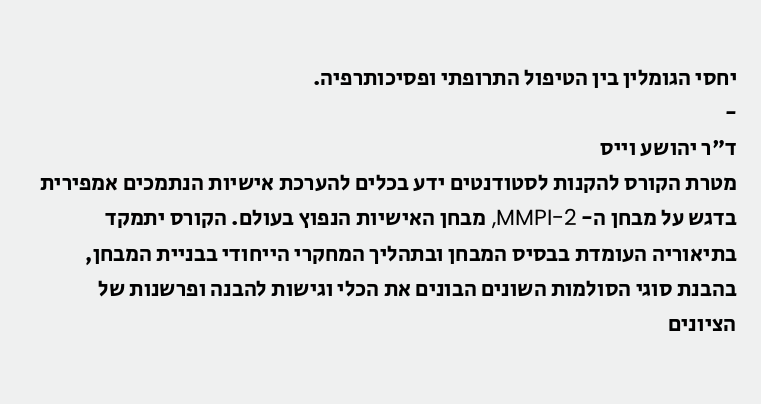יחסי הגומלין בין הטיפול התרופתי ופסיכותרפיה.
-
ד"ר יהושע וייס
מטרת הקורס להקנות לסטודנטים ידע בכלים להערכת אישיות הנתמכים אמפירית בדגש על מבחן ה- MMPI-2, מבחן האישיות הנפוץ בעולם. הקורס יתמקד בתיאוריה העומדת בבסיס המבחן ובתהליך המחקרי הייחודי בבניית המבחן, בהבנת סוגי הסולמות השונים הבונים את הכלי וגישות להבנה ופרשנות של הציונים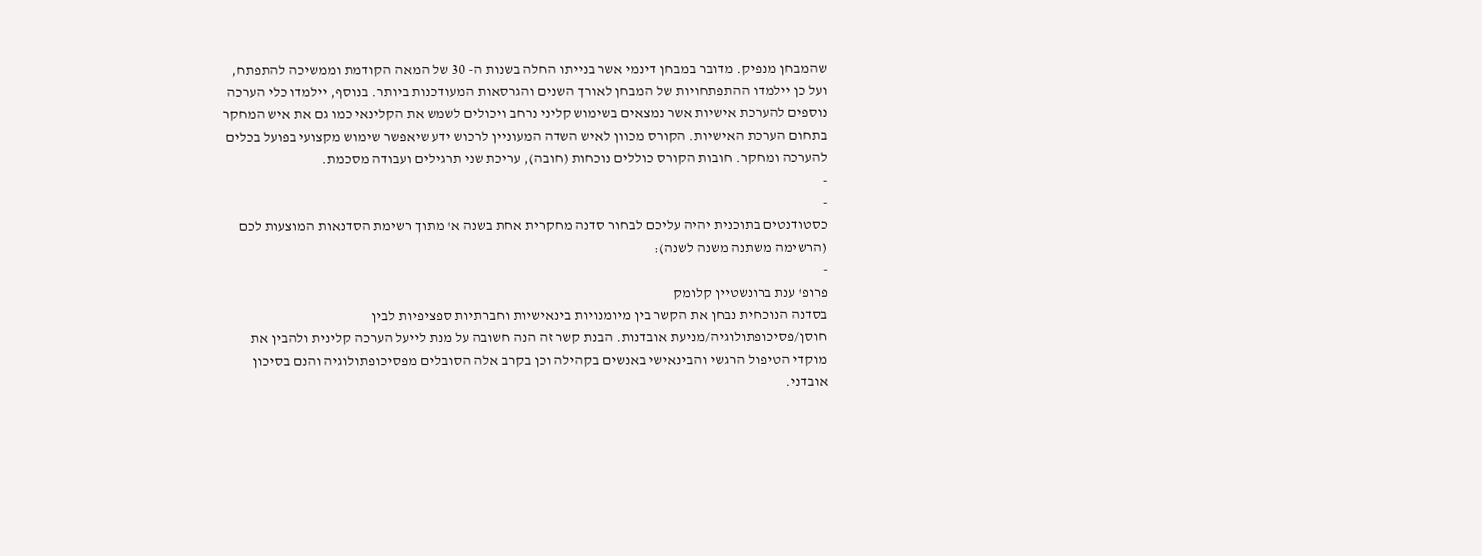שהמבחן מנפיק. מדובר במבחן דינמי אשר בנייתו החלה בשנות ה- 30 של המאה הקודמת וממשיכה להתפתח, ועל כן יילמדו ההתפתחויות של המבחן לאורך השנים והגרסאות המעודכנות ביותר. בנוסף, יילמדו כלי הערכה נוספים להערכת אישיות אשר נמצאים בשימוש קליני נרחב ויכולים לשמש את הקלינאי כמו גם את איש המחקר בתחום הערכת האישיות. הקורס מכוון לאיש השדה המעוניין לרכוש ידע שיאפשר שימוש מקצועי בפועל בכלים להערכה ומחקר. חובות הקורס כוללים נוכחות (חובה), עריכת שני תרגילים ועבודה מסכמת.
-
-
כסטודנטים בתוכנית יהיה עליכם לבחור סדנה מחקרית אחת בשנה א' מתוך רשימת הסדנאות המוצעות לכם (הרשימה משתנה משנה לשנה):
-
פרופ' ענת ברונשטיין קלומק
בסדנה הנוכחית נבחן את הקשר בין מיומנויות בינאישיות וחברתיות ספציפיות לבין חוסן/פסיכופתולוגיה/מניעת אובדנות. הבנת קשר זה הנה חשובה על מנת לייעל הערכה קלינית ולהבין את מוקדי הטיפול הרגשי והבינאישי באנשים בקהילה וכן בקרב אלה הסובלים מפסיכופתולוגיה והנם בסיכון אובדני.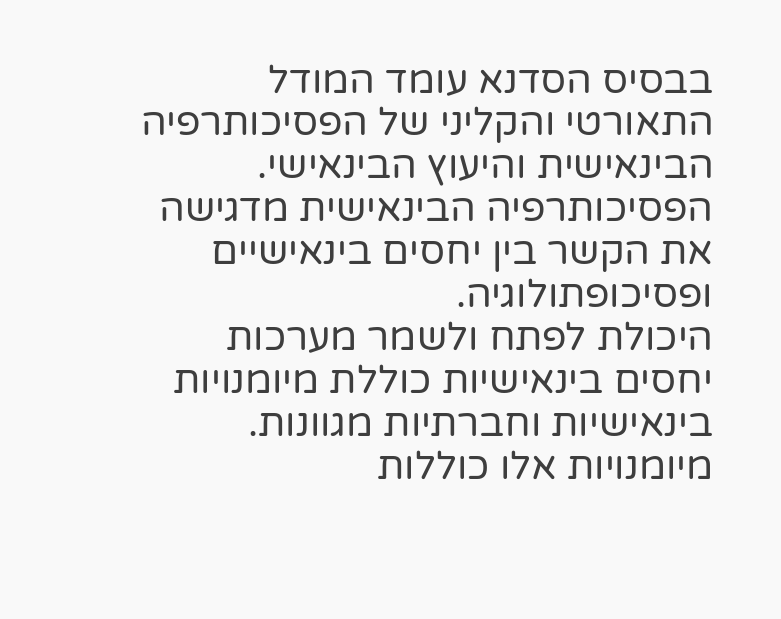בבסיס הסדנא עומד המודל התאורטי והקליני של הפסיכותרפיה הבינאישית והיעוץ הבינאישי. הפסיכותרפיה הבינאישית מדגישה את הקשר בין יחסים בינאישיים ופסיכופתולוגיה.
היכולת לפתח ולשמר מערכות יחסים בינאישיות כוללת מיומנויות בינאישיות וחברתיות מגוונות. מיומנויות אלו כוללות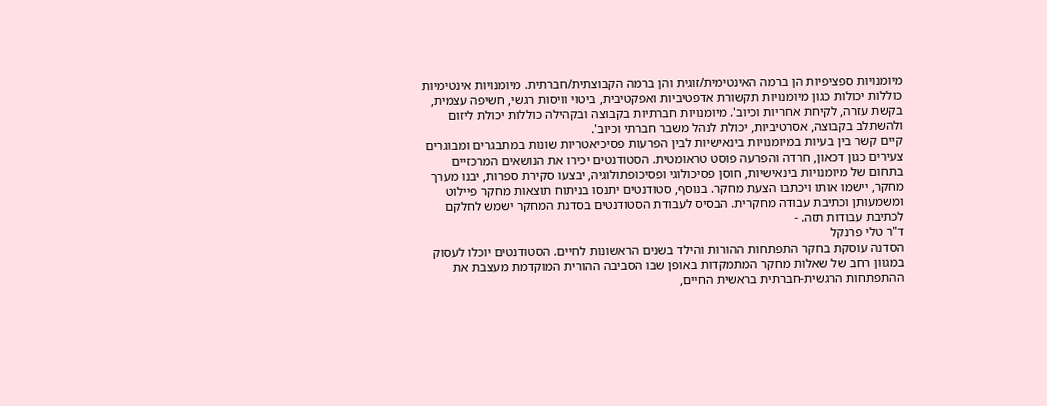מיומנויות ספציפיות הן ברמה האינטימית/זוגית והן ברמה הקבוצתית/חברתית. מיומנויות אינטימיות כוללות יכולות כגון מיומנויות תקשורת אדפטיביות ואפקטיבית, ביטוי וויסות רגשי, חשיפה עצמית, בקשת עזרה, לקיחת אחריות וכיוב'. מיומנויות חברתיות בקבוצה ובקהילה כוללות יכולת ליזום ולהשתלב בקבוצה, אסרטיביות, יכולת לנהל משבר חברתי וכיוב'.
קיים קשר בין בעיות במיומנויות בינאישיות לבין הפרעות פסיכיאטריות שונות במתבגרים ומבוגרים צעירים כגון דכאון, חרדה והפרעה פוסט טראומטית. הסטודנטים יכירו את הנושאים המרכזיים בתחום של מיומנויות בינאישיות, חוסן פסיכולוגי ופסיכופתולוגיה, יבצעו סקירת ספרות, יבנו מערך מחקר, יישמו אותו ויכתבו הצעת מחקר. בנוסף, סטודנטים יתנסו בניתוח תוצאות מחקר פיילוט ומשמעותן וכתיבת עבודה מחקרית. הבסיס לעבודת הסטודנטים בסדנת המחקר ישמש לחלקם לכתיבת עבודות תזה. -
ד"ר טלי פרנקל
הסדנה עוסקת בחקר התפתחות ההורות והילד בשנים הראשונות לחיים. הסטודנטים יוכלו לעסוק במגוון רחב של שאלות מחקר המתמקדות באופן שבו הסביבה ההורית המוקדמת מעצבת את ההתפתחות הרגשית-חברתית בראשית החיים,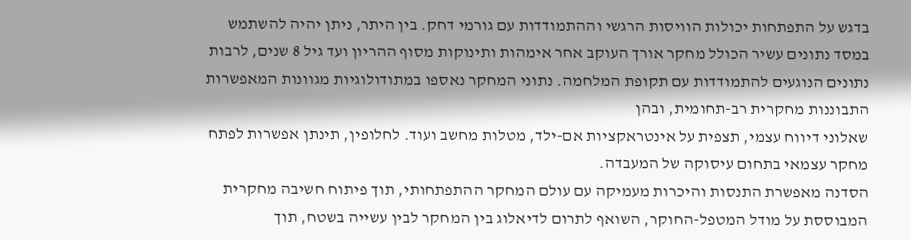בדגש על התפתחות יכולות הוויסות הרגשי וההתמודדות עם גורמי דחק. בין היתר, ניתן יהיה להשתמש במסד נתונים עשיר הכולל מחקר אורך העוקב אחר אימהות ותינוקות מסוף ההריון ועד גיל 8 שנים, לרבות נתונים הנוגעים להתמודדות עם תקופת המלחמה. נתוני המחקר נאספו במתודולוגיות מגוונות המאפשרות התבוננות מחקרית רב-תחומית, ובהן
שאלוני דיווח עצמי, תצפית על אינטראקציות אם-ילד, מטלות מחשב ועוד. לחלופין, תינתן אפשרות לפתח מחקר עצמאי בתחום עיסוקה של המעבדה.
הסדנה מאפשרת התנסות והיכרות מעמיקה עם עולם המחקר ההתפתחותי, תוך פיתוח חשיבה מחקרית המבוססת על מודל המטפל-החוקר, השואף לתרום לדיאלוג בין המחקר לבין עשייה בשטח, תוך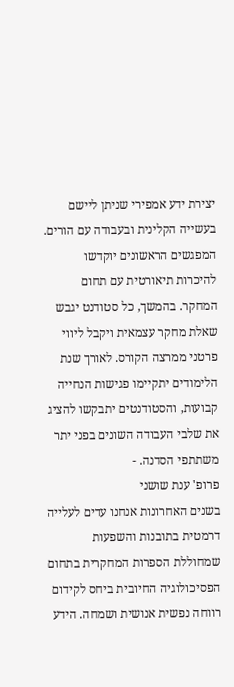יצירת ידע אמפירי שניתן ליישם בעשייה הקלינית ובעבודה עם הורים. המפגשים הראשונים יוקדשו להיכרות תיאורטית עם תחום המחקר. בהמשך, כל סטודנט יגבש שאלת מחקר עצמאית ויקבל ליווי פרטני ממרצה הקורס. לאורך שנת הלימודים יתקיימו פגישות הנחייה קבועות, והסטודנטים יתבקשו להציג את שלבי העבודה השונים בפני יתר משתתפי הסדנה. -
פרופ' ענת שושני
בשנים האחרונות אנחנו עדים לעלייה דרמטית בתובנות והשפעות שמחוללת הספרות המחקרית בתחום הפסיכולוגיה החיובית ביחס לקידום רווחה נפשית אנושית ושמחה. הידע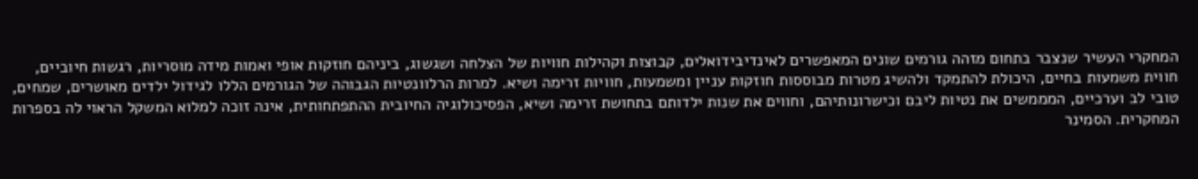המחקרי העשיר שנצבר בתחום מזהה גורמים שונים המאפשרים לאינדיבידואלים, קבוצות וקהילות חוויות של הצלחה ושגשוג, ביניהם חוזקות אופי ואמות מידה מוסריות, רגשות חיוביים, חווית משמעות בחיים, היכולת להתמקד ולהשיג מטרות מבוססות חוזקות עניין ומשמעות, חוויות זרימה ושיא. למרות הרלוונטיות הגבוהה של הגורמים הללו לגידול ילדים מאושרים, שמחים, טובי לב וערכיים, המממשים את נטיות ליבם וכישרונותיהם, וחווים את שנות ילדותם בתחושת זרימה ושיא, הפסיכולוגיה החיובית ההתפתחותית, אינה זוכה למלוא המשקל הראוי לה בספרות המחקרית. הסמינר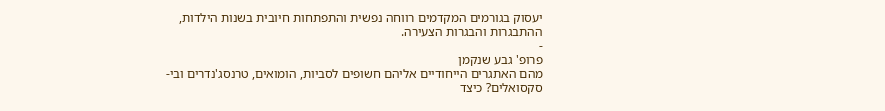יעסוק בגורמים המקדמים רווחה נפשית והתפתחות חיובית בשנות הילדות, ההתבגרות והבגרות הצעירה.
-
פרופ' גבע שנקמן
מהם האתגרים הייחודיים אליהם חשופים לסביות, הומואים, טרנסג'נדרים ובי-סקסואלים? כיצד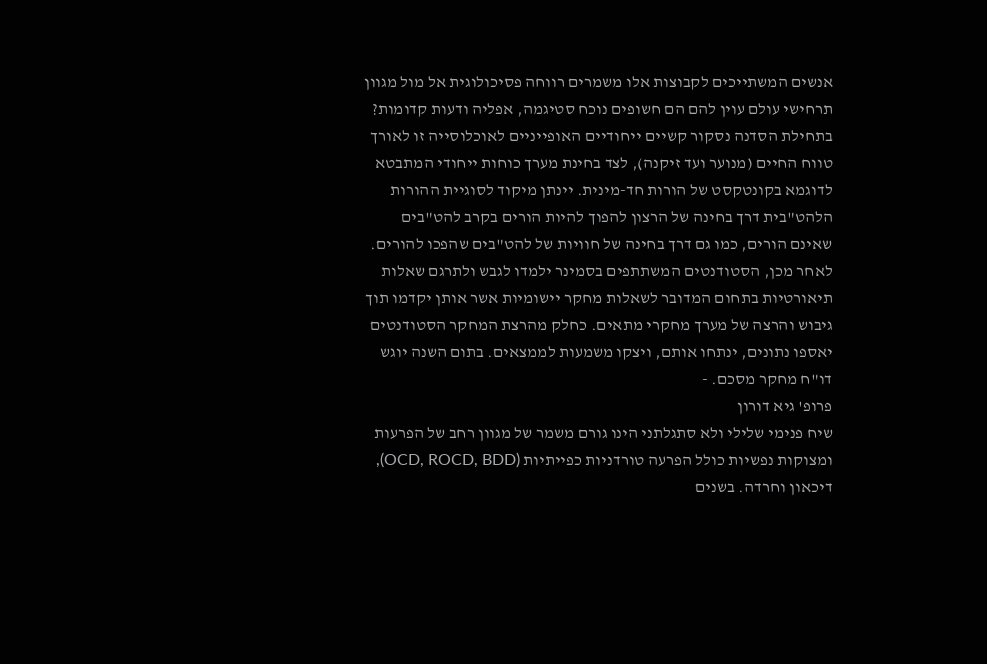אנשים המשתייכים לקבוצות אלו משמרים רווחה פסיכולוגית אל מול מגוון תרחישי עולם עוין להם הם חשופים נוכח סטיגמה, אפליה ודעות קדומות?
בתחילת הסדנה נסקור קשיים ייחודיים האופייניים לאוכלוסייה זו לאורך טווח החיים (מנוער ועד זיקנה), לצד בחינת מערך כוחות ייחודי המתבטא לדוגמא בקונטקסט של הורות חד-מינית. יינתן מיקוד לסוגיית ההורות הלהט"בית דרך בחינה של הרצון להפוך להיות הורים בקרב להט"בים שאינם הורים, כמו גם דרך בחינה של חוויות של להט"בים שהפכו להורים.
לאחר מכן, הסטודנטים המשתתפים בסמינר ילמדו לגבש ולתרגם שאלות תיאורטיות בתחום המדובר לשאלות מחקר יישומיות אשר אותן יקדמו תוך גיבוש והרצה של מערך מחקרי מתאים. כחלק מהרצת המחקר הסטודנטים יאספו נתונים, ינתחו אותם, ויצקו משמעות לממצאים. בתום השנה יוגש דו"ח מחקר מסכם. -
פרופ' גיא דורון
שיח פנימי שלילי ולא סתגלתני הינו גורם משמר של מגוון רחב של הפרעות ומצוקות נפשיות כולל הפרעה טורדניות כפייתיות (OCD, ROCD, BDD), דיכאון וחרדה. בשנים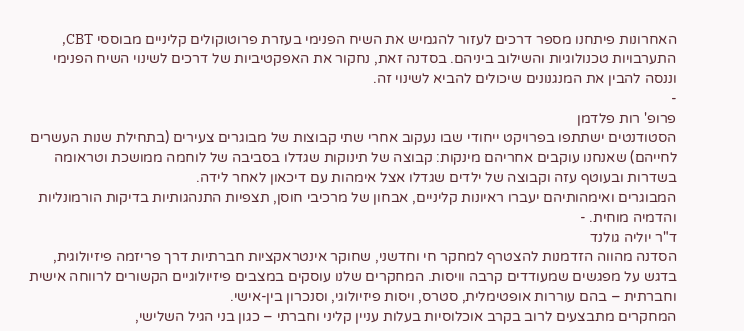האחרונות פיתחנו מספר דרכים לעזור להגמיש את השיח הפנימי בעזרת פרוטוקולים קליניים מבוססי CBT, התערבויות טכנולוגיות והשילוב ביניהם. בסדנה זאת, נחקור את האפקטיביות של דרכים לשינוי השיח הפנימי וננסה להבין את המנגנונים שיכולים להביא לשינוי זה.
-
פרופ' רות פלדמן
הסטודנטים ישתתפו בפרויקט ייחודי שבו נעקוב אחרי שתי קבוצות של מבוגרים צעירים (בתחילת שנות העשרים לחייהם) שאנחנו עוקבים אחריהם מינקות: קבוצה של תינוקות שגדלו בסביבה של לוחמה ממושכת וטראומה בשדרות ובעוטף עזה וקבוצה של ילדים שגדלו אצל אימהות עם דיכאון לאחר לידה.
המבוגרים ואימהותיהם יעברו ראיונות קליניים, אבחון של מרכיבי חוסן, תצפיות התנהגותיות בדיקות הורמונליות והדמיה מוחית. -
ד"ר יוליה גולנד
הסדנה מהווה הזדמנות להצטרף למחקר חי וחדשני, שחוקר אינטראקציות חברתיות דרך פריזמה פיזיולוגית, בדגש על מפגשים שמעודדים קרבה וויסות. המחקרים שלנו עוסקים במצבים פיזיולוגיים הקשורים לרווחה אישית וחברתית – בהם עוררות אופטימלית, סטרס, ויסות פיזיולוגי, וסנכרון בין-אישי.
המחקרים מתבצעים לרוב בקרב אוכלוסיות בעלות עניין קליני וחברתי – כגון בני הגיל השלישי,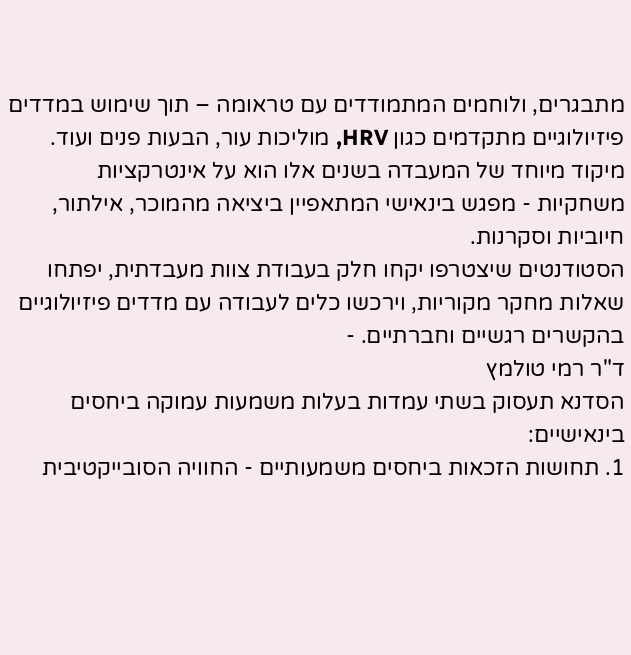מתבגרים, ולוחמים המתמודדים עם טראומה – תוך שימוש במדדים פיזיולוגיים מתקדמים כגון HRV, מוליכות עור, הבעות פנים ועוד.
מיקוד מיוחד של המעבדה בשנים אלו הוא על אינטרקציות משחקיות - מפגש בינאישי המתאפיין ביציאה מהמוכר, אילתור, חיוביות וסקרנות.
הסטודנטים שיצטרפו יקחו חלק בעבודת צוות מעבדתית, יפתחו שאלות מחקר מקוריות, וירכשו כלים לעבודה עם מדדים פיזיולוגיים בהקשרים רגשיים וחברתיים. -
ד"ר רמי טולמץ
הסדנא תעסוק בשתי עמדות בעלות משמעות עמוקה ביחסים בינאישיים:
1. תחושות הזכאות ביחסים משמעותיים - החוויה הסובייקטיבית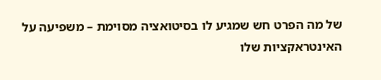של מה הפרט חש שמגיע לו בסיטואציה מסוימת – משפיעה על האינטראקציות שלו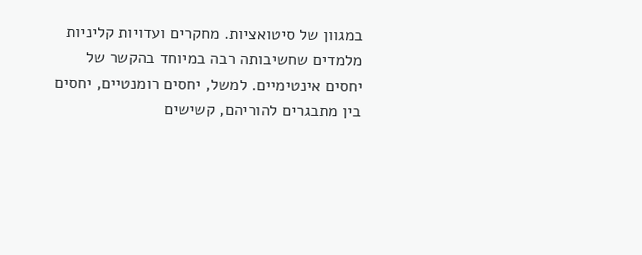במגוון של סיטואציות. מחקרים ועדויות קליניות מלמדים שחשיבותה רבה במיוחד בהקשר של יחסים אינטימיים. למשל, יחסים רומנטיים, יחסים בין מתבגרים להוריהם, קשישים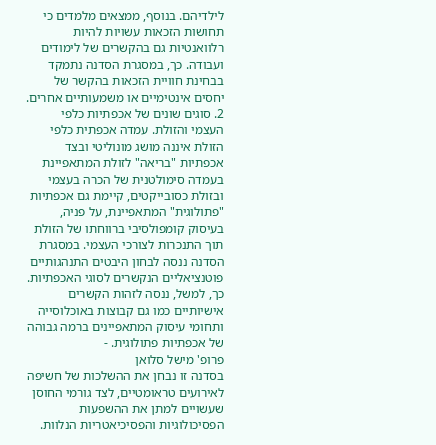לילדיהם. בנוסף, ממצאים מלמדים כי תחושות הזכאות עשויות להיות רלוואנטיות גם בהקשרים של לימודים ועבודה. כך, במסגרת הסדנה נתמקד בבחינת חוויית הזכאות בהקשר של יחסים אינטימיים או משמעותיים אחרים.
2. סוגים שונים של אכפתיות כלפי העצמי והזולת. עמדה אכפתית כלפי הזולת איננה מושג מונוליטי ובצד אכפתיות "בריאה" לזולת המתאפיינת בעמדה סימולטנית של הכרה בעצמי ובזולת כסובייקטים, קיימת גם אכפתיות "פתולוגית" המתאפיינת, על פניה, בעיסוק קומפולסיבי ברווחתו של הזולת תוך התנכרות לצורכי העצמי. במסגרת הסדנה ננסה לבחון היבטים התנהגותיים פוטנציאליים הנקשרים לסוגי האכפתיות. כך, למשל, ננסה לזהות הקשרים אישיותיים כמו גם קבוצות באוכלוסייה ותחומי עיסוק המתאפיינים ברמה גבוהה של אכפתיות פתולוגית. -
פרופ' מישל סלואן
בסדנה זו נבחן את ההשלכות של חשיפה לאירועים טראומטיים, לצד גורמי החוסן שעשויים למתן את ההשפעות הפסיכולוגיות והפסיכיאטריות הנלוות.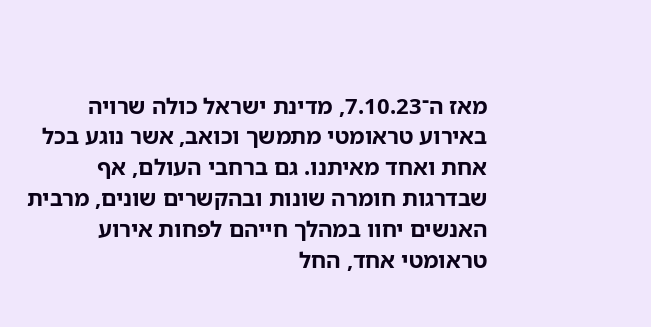מאז ה־7.10.23, מדינת ישראל כולה שרויה באירוע טראומטי מתמשך וכואב, אשר נוגע בכל אחת ואחד מאיתנו. גם ברחבי העולם, אף שבדרגות חומרה שונות ובהקשרים שונים, מרבית האנשים יחוו במהלך חייהם לפחות אירוע טראומטי אחד, החל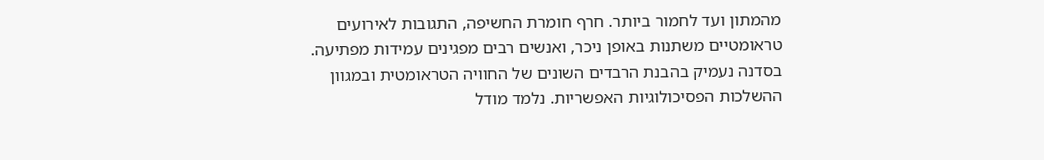מהמתון ועד לחמור ביותר. חרף חומרת החשיפה, התגובות לאירועים טראומטיים משתנות באופן ניכר, ואנשים רבים מפגינים עמידות מפתיעה. בסדנה נעמיק בהבנת הרבדים השונים של החוויה הטראומטית ובמגוון ההשלכות הפסיכולוגיות האפשריות. נלמד מודל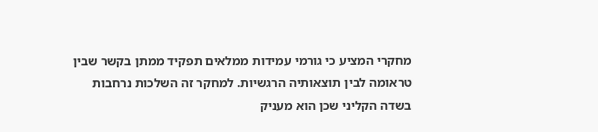מחקרי המציע כי גורמי עמידות ממלאים תפקיד ממתן בקשר שבין טראומה לבין תוצאותיה הרגשיות. למחקר זה השלכות נרחבות בשדה הקליני שכן הוא מעניק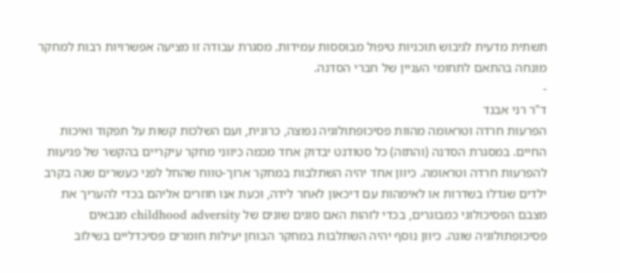תשתית מדעית לגיבוש תוכניות טיפול מבוססות עמידות. מסגרת עבודה זו מציעה אפשרויות רבות למחקר מונחה בהתאם לתחומי העניין של חברי הסדנה.
-
ד"ר רני אבנד
הפרעות חרדה וטראומה מהוות פסיכופתולוגיה נפוצה, כרונית, ועם השלכות קשות על תפקוד ואיכות החיים. במסגרת הסדנה (והתזה) כל סטודנט יבדוק אחד מכמה כיווני מחקר עיקריים בהקשר של פגיעוּת להפרעות חרדה וטראומה. כיוון אחד יהיה השתלבות במחקר ארוך-טווח שהחל לפני כעשרים שנה בקרב ילדים שגדלו בשדרות או לאימהות עם דיכאון לאחר לידה, וכעת אנו חוזרים אליהם בכדי להעריך את מצבם הפסיכולוגי כמבוגרים, בכדי לזהות האם סוגים שונים של childhood adversity מנבאים פסיכופתולוגיה שונה. כיוון נוסף יהיה השתלבות במחקר הבוחן יעילות חומרים פסיכדליים בשילוב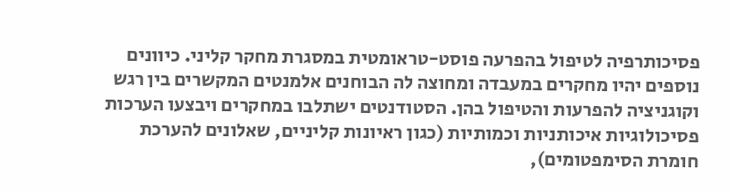פסיכותרפיה לטיפול בהפרעה פוסט-טראומטית במסגרת מחקר קליני. כיוונים נוספים יהיו מחקרים במעבדה ומחוצה לה הבוחנים אלמנטים המקשרים בין רגש וקוגניציה להפרעות והטיפול בהן. הסטודנטים ישתלבו במחקרים ויבצעו הערכות פסיכולוגיות איכותניות וכמותיות (כגון ראיונות קליניים, שאלונים להערכת חומרת הסימפטומים),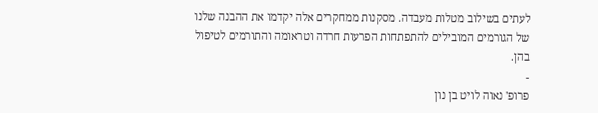לעתים בשילוב מטלות מעבדה. מסקנות ממחקרים אלה יקדמו את ההבנה שלנו של הגורמים המובילים להתפתחות הפרעות חרדה וטראומה והתורמים לטיפול בהן.
-
פרופ' נאוה לויט בן נון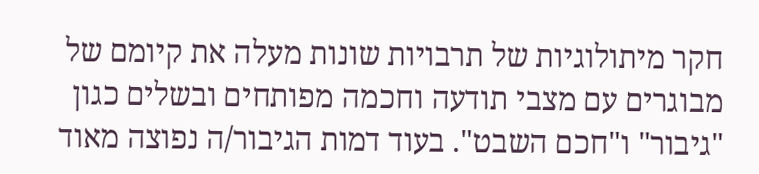חקר מיתולוגיות של תרבויות שונות מעלה את קיומם של מבוגרים עם מצבי תודעה וחכמה מפותחים ובשלים כגון "גיבור" ו"חכם השבט". בעוד דמות הגיבור/ה נפוצה מאוד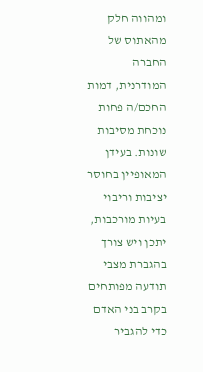ומהווה חלק מהאתוס של החברה המודרנית, דמות החכם/ה פחות נוכחת מסיבות שונות. בעידן המאופיין בחוסר יציבות וריבוי בעיות מורכבות, יתכן ויש צורך בהגברת מצבי תודעה מפותחים בקרב בני האדם כדי להגביר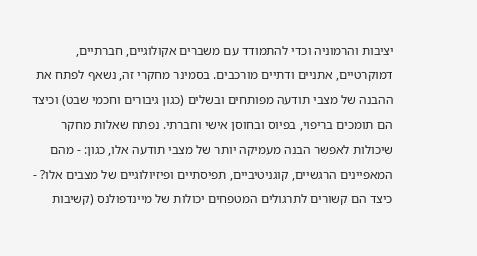יציבות והרמוניה וכדי להתמודד עם משברים אקולוגיים, חברתיים, דמוקרטיים, אתניים ודתיים מורכבים. בסמינר מחקרי זה, נשאף לפתח את ההבנה של מצבי תודעה מפותחים ובשלים (כגון גיבורים וחכמי שבט) וכיצד הם תומכים בריפוי, בפיוס ובחוסן אישי וחברתי. נפתח שאלות מחקר שיכולות לאפשר הבנה מעמיקה יותר של מצבי תודעה אלו, כגון: - מהם המאפיינים הרגשיים, קוגניטיביים, תפיסתיים ופיזיולוגיים של מצבים אלו? - כיצד הם קשורים לתרגולים המטפחים יכולות של מיינדפולנס (קשיבות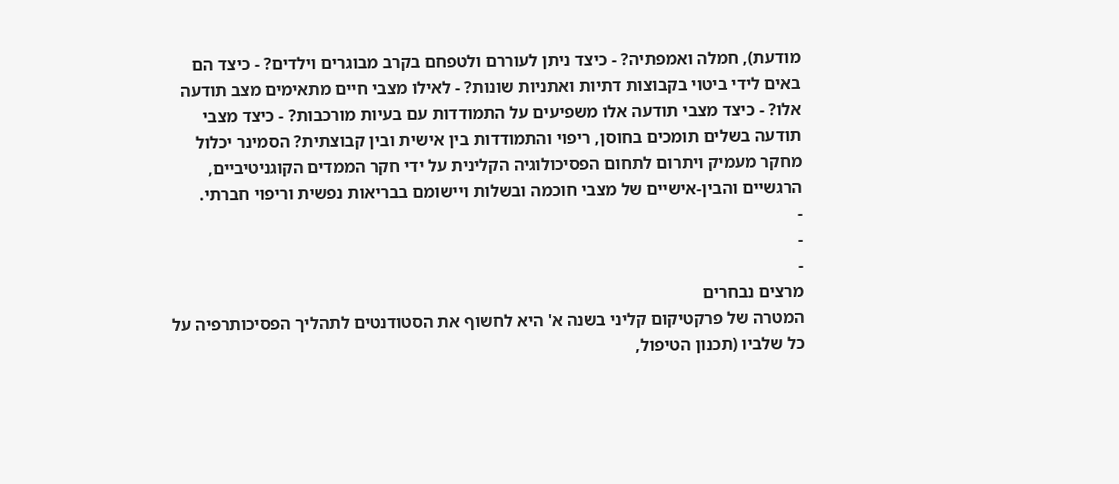מודעת), חמלה ואמפתיה? - כיצד ניתן לעוררם ולטפחם בקרב מבוגרים וילדים? - כיצד הם באים לידי ביטוי בקבוצות דתיות ואתניות שונות? - לאילו מצבי חיים מתאימים מצב תודעה אלו? - כיצד מצבי תודעה אלו משפיעים על התמודדות עם בעיות מורכבות? - כיצד מצבי תודעה בשלים תומכים בחוסן, ריפוי והתמודדות בין אישית ובין קבוצתית? הסמינר יכלול מחקר מעמיק ויתרום לתחום הפסיכולוגיה הקלינית על ידי חקר הממדים הקוגניטיביים, הרגשיים והבין-אישיים של מצבי חוכמה ובשלות ויישומם בבריאות נפשית וריפוי חברתי.
-
-
-
מרצים נבחרים
המטרה של פרקטיקום קליני בשנה א' היא לחשוף את הסטודנטים לתהליך הפסיכותרפיה על כל שלביו (תכנון הטיפול,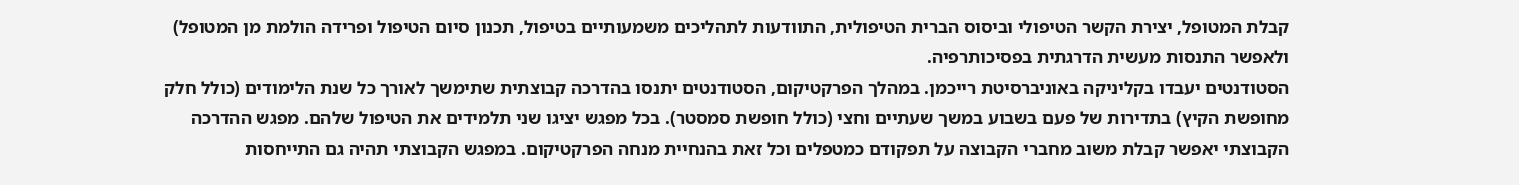קבלת המטופל, יצירת הקשר הטיפולי וביסוס הברית הטיפולית, התוודעות לתהליכים משמעותיים בטיפול, תכנון סיום הטיפול ופרידה הולמת מן המטופל) ולאפשר התנסות מעשית הדרגתית בפסיכותרפיה.
הסטודנטים יעבדו בקליניקה באוניברסיטת רייכמן. במהלך הפרקטיקום, הסטודנטים יתנסו בהדרכה קבוצתית שתימשך לאורך כל שנת הלימודים (כולל חלק מחופשת הקיץ) בתדירות של פעם בשבוע במשך שעתיים וחצי (כולל חופשת סמסטר). בכל מפגש יציגו שני תלמידים את הטיפול שלהם. מפגש ההדרכה הקבוצתי יאפשר קבלת משוב מחברי הקבוצה על תפקודם כמטפלים וכל זאת בהנחיית מנחה הפרקטיקום. במפגש הקבוצתי תהיה גם התייחסות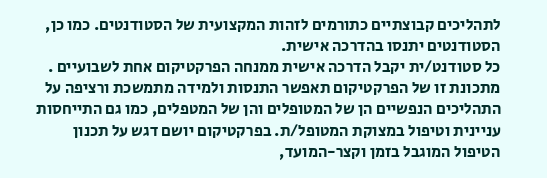לתהליכים קבוצתיים כתורמים לזהות המקצועית של הסטודנטים. כמו כן, הסטודנטים יתנסו בהדרכה אישית.
כל סטודנט/ית יקבל הדרכה אישית ממנחה הפרקטיקום אחת לשבועיים . מתכונת זו של הפרקטיקום תאפשר התנסות ולמידה מתמשכת ורציפה על התהליכים הנפשיים הן של המטופלים והן של המטפלים, כמו גם התייחסות עניינית וטיפול במצוקת המטופל/ת. בפרקטיקום יושם דגש על תכנון הטיפול המוגבל בזמן וקצר-המועד,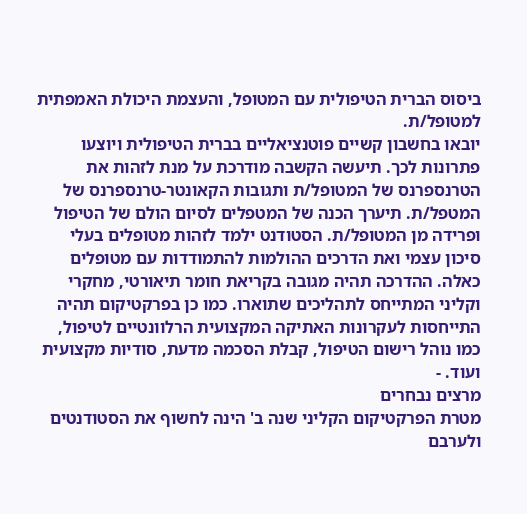ביסוס הברית הטיפולית עם המטופל, והעצמת היכולת האמפתית למטופל/ת.
יובאו בחשבון קשיים פוטנציאליים בברית הטיפולית ויוצעו פתרונות לכך. תיעשה הקשבה מודרכת על מנת לזהות את הטרנספרנס של המטופל/ת ותגובות הקאונטר-טרנספרנס של המטפל/ת. תיערך הכנה של המטפלים לסיום הולם של הטיפול ופרידה מן המטופל/ת. הסטודנט ילמד לזהות מטופלים בעלי סיכון עצמי ואת הדרכים ההולמות להתמודדות עם מטופלים כאלה. ההדרכה תהיה מגובה בקריאת חומר תיאורטי, מחקרי וקליני המתייחס לתהליכים שתוארו. כמו כן בפרקטיקום תהיה התייחסות לעקרונות האתיקה המקצועית הרלוונטיים לטיפול, כמו נוהל רישום הטיפול, קבלת הסכמה מדעת, סודיות מקצועית ועוד. -
מרצים נבחרים
מטרת הפרקטיקום הקליני שנה ב' הינה לחשוף את הסטודנטים ולערבם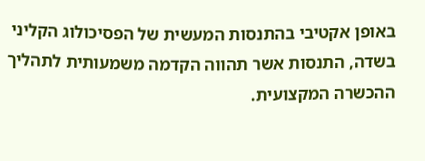באופן אקטיבי בהתנסות המעשית של הפסיכולוג הקליני בשדה, התנסות אשר תהווה הקדמה משמעותית לתהליך ההכשרה המקצועית.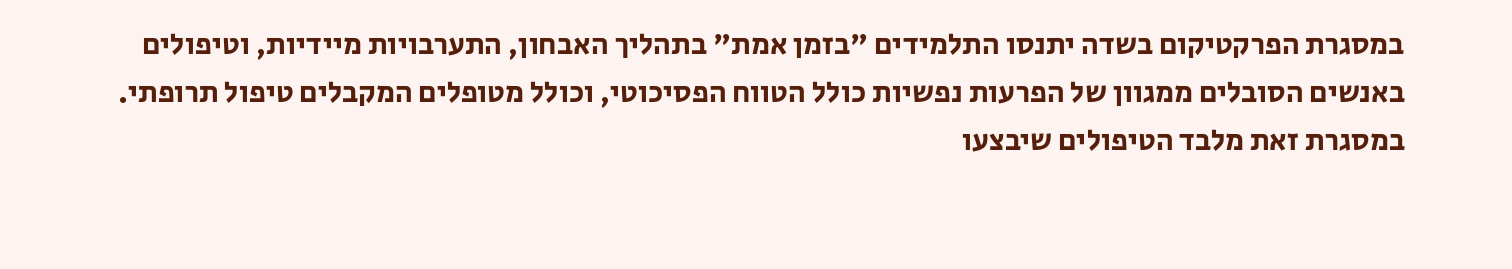במסגרת הפרקטיקום בשדה יתנסו התלמידים "בזמן אמת" בתהליך האבחון, התערבויות מיידיות, וטיפולים באנשים הסובלים ממגוון של הפרעות נפשיות כולל הטווח הפסיכוטי, וכולל מטופלים המקבלים טיפול תרופתי. במסגרת זאת מלבד הטיפולים שיבצעו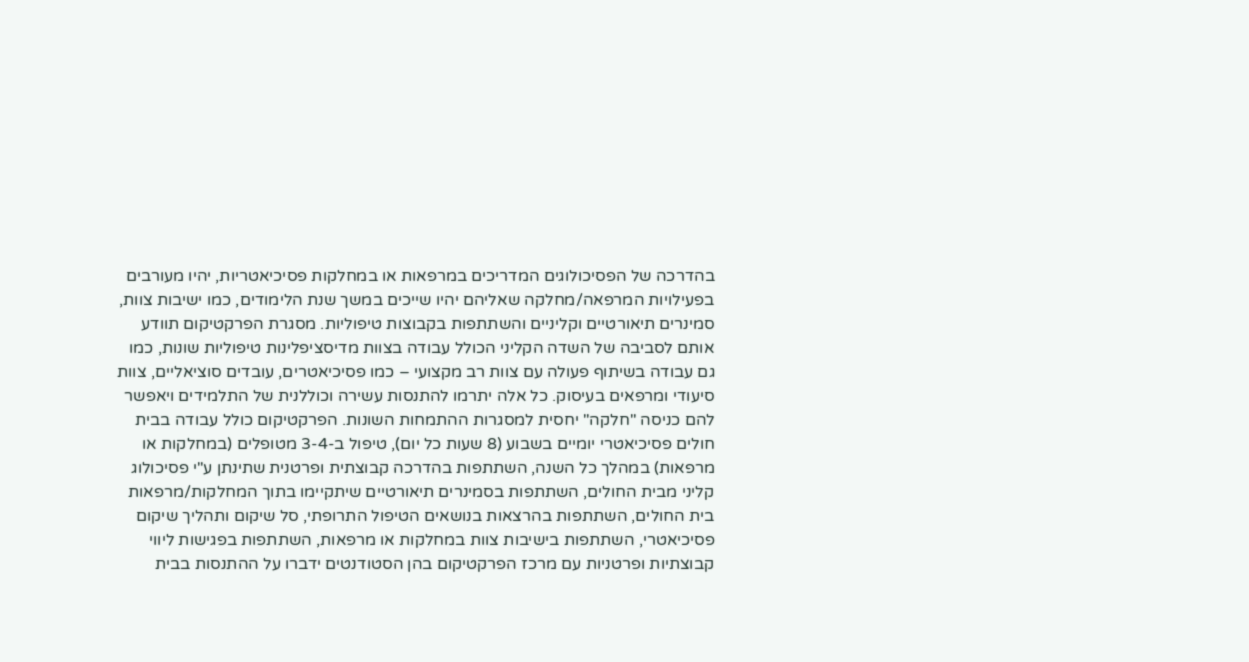בהדרכה של הפסיכולוגים המדריכים במרפאות או במחלקות פסיכיאטריות, יהיו מעורבים בפעילויות המרפאה/מחלקה שאליהם יהיו שייכים במשך שנת הלימודים, כמו ישיבות צוות, סמינרים תיאורטיים וקליניים והשתתפות בקבוצות טיפוליות. מסגרת הפרקטיקום תוודע אותם לסביבה של השדה הקליני הכולל עבודה בצוות מדיסציפלינות טיפוליות שונות, כמו גם עבודה בשיתוף פעולה עם צוות רב מקצועי – כמו פסיכיאטרים, עובדים סוציאליים, צוות סיעודי ומרפאים בעיסוק. כל אלה יתרמו להתנסות עשירה וכוללנית של התלמידים ויאפשר להם כניסה "חלקה" יחסית למסגרות ההתמחות השונות. הפרקטיקום כולל עבודה בבית חולים פסיכיאטרי יומיים בשבוע (8 שעות כל יום), טיפול ב-3-4 מטופלים (במחלקות או מרפאות) במהלך כל השנה, השתתפות בהדרכה קבוצתית ופרטנית שתינתן ע"י פסיכולוג קליני מבית החולים, השתתפות בסמינרים תיאורטיים שיתקיימו בתוך המחלקות/מרפאות בית החולים, השתתפות בהרצאות בנושאים הטיפול התרופתי, סל שיקום ותהליך שיקום פסיכיאטרי, השתתפות בישיבות צוות במחלקות או מרפאות, השתתפות בפגישות ליווי קבוצתיות ופרטניות עם מרכז הפרקטיקום בהן הסטודנטים ידברו על ההתנסות בבית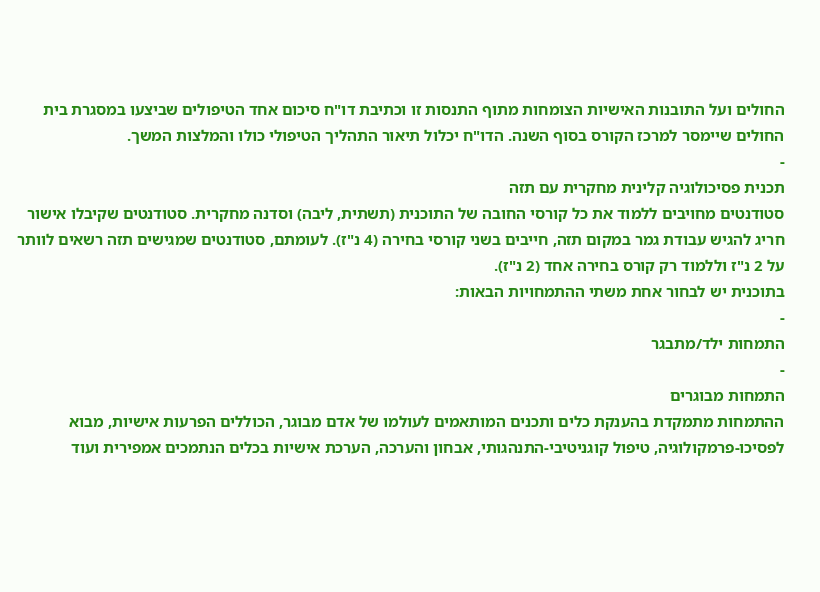החולים ועל התובנות האישיות הצומחות מתוף התנסות זו וכתיבת דו"ח סיכום אחד הטיפולים שביצעו במסגרת בית החולים שיימסר למרכז הקורס בסוף השנה. הדו"ח יכלול תיאור התהליך הטיפולי כולו והמלצות המשך.
-
תכנית פסיכולוגיה קלינית מחקרית עם תזה
סטודנטים מחויבים ללמוד את כל קורסי החובה של התוכנית (תשתית, ליבה) וסדנה מחקרית. סטודנטים שקיבלו אישור חריג להגיש עבודת גמר במקום תזה, חייבים בשני קורסי בחירה (4 נ"ז). לעומתם, סטודנטים שמגישים תזה רשאים לוותר על 2 נ"ז וללמוד רק קורס בחירה אחד (2 נ"ז).
בתוכנית יש לבחור אחת משתי ההתמחויות הבאות:
-
התמחות ילד/מתבגר
-
התמחות מבוגרים
ההתמחות מתמקדת בהענקת כלים ותכנים המותאמים לעולמו של אדם מבוגר, הכוללים הפרעות אישיות, מבוא לפסיכו-פרמקולוגיה, טיפול קוגניטיבי-התנהגותי, אבחון והערכה, הערכת אישיות בכלים הנתמכים אמפירית ועוד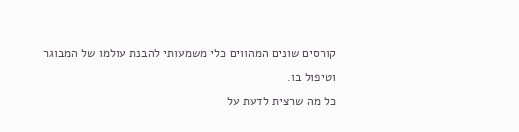קורסים שונים המהווים כלי משמעותי להבנת עולמו של המבוגר וטיפול בו.
כל מה שרצית לדעת על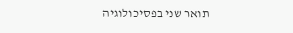תואר שני בפסיכולוגיה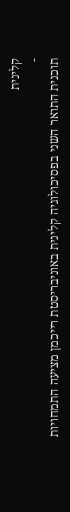קלינית
-
תוכנית התואר השני בפסיכולוגיה קלינית באוניבריסטת רייכמן מציעה התמחויות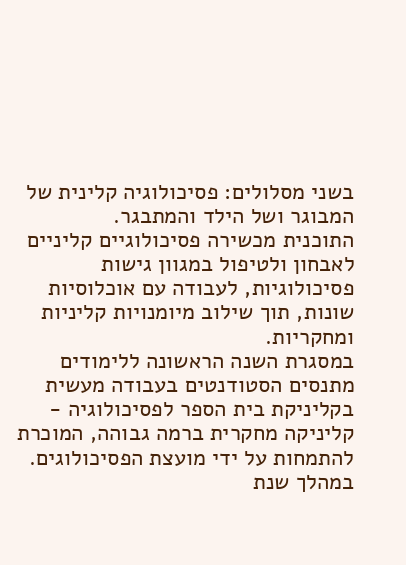בשני מסלולים: פסיכולוגיה קלינית של המבוגר ושל הילד והמתבגר.
התוכנית מכשירה פסיכולוגיים קליניים לאבחון ולטיפול במגוון גישות פסיכולוגיות, לעבודה עם אוכלוסיות שונות, תוך שילוב מיומנויות קליניות ומחקריות.
במסגרת השנה הראשונה ללימודים מתנסים הסטודנטים בעבודה מעשית בקליניקת בית הספר לפסיכולוגיה - קליניקה מחקרית ברמה גבוהה, המוכרת להתמחות על ידי מועצת הפסיכולוגים. במהלך שנת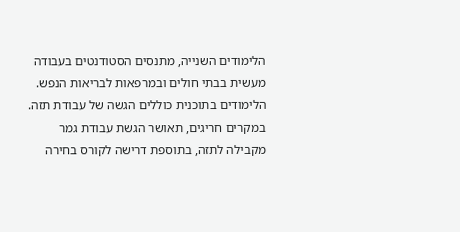הלימודים השנייה, מתנסים הסטודנטים בעבודה מעשית בבתי חולים ובמרפאות לבריאות הנפש.
הלימודים בתוכנית כוללים הגשה של עבודת תזה. במקרים חריגים, תאושר הגשת עבודת גמר מקבילה לתזה, בתוספת דרישה לקורס בחירה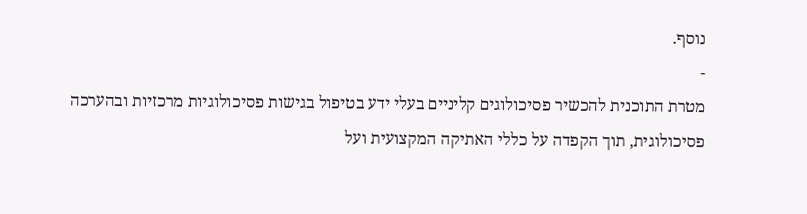נוסף.
-
מטרת התוכנית להכשיר פסיכולוגים קליניים בעלי ידע בטיפול בגישות פסיכולוגיות מרכזיות ובהערכה פסיכולוגית, תוך הקפדה על כללי האתיקה המקצועית ועל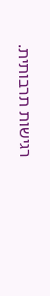רגישות תרבותית.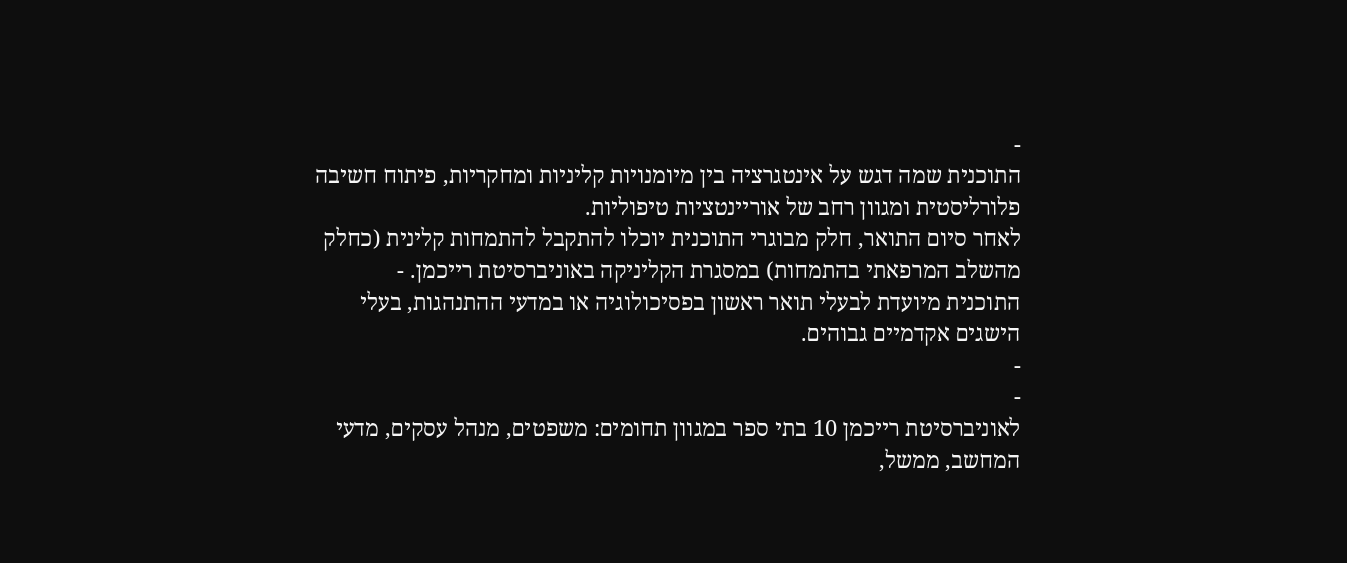-
התוכנית שמה דגש על אינטגרציה בין מיומנויות קליניות ומחקריות, פיתוח חשיבה פלורליסטית ומגוון רחב של אוריינטציות טיפוליות.
לאחר סיום התואר, חלק מבוגרי התוכנית יוכלו להתקבל להתמחות קלינית (כחלק מהשלב המרפאתי בהתמחות) במסגרת הקליניקה באוניברסיטת רייכמן. -
התוכנית מיועדת לבעלי תואר ראשון בפסיכולוגיה או במדעי ההתנהגות, בעלי הישגים אקדמיים גבוהים.
-
-
לאוניברסיטת רייכמן 10 בתי ספר במגוון תחומים: משפטים, מנהל עסקים, מדעי המחשב, ממשל,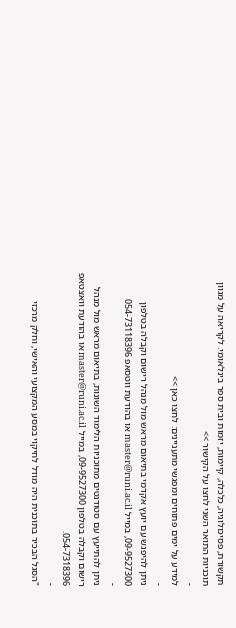תקשורת, פסיכולוגיה, כלכלה, קיימות, יזמות ובית ספר בינלאומי. לקריאה על מגוון תוכניות התואר השני לחצו על הקישור >>
-
למידע על ימים פתוחים ומפגשי מתעניינים: לחצו כאן >>
-
ניתן להיפגש עם יועץ אקדמי בתיאום מראש מול מִנהל רישום וקבלה בטלפון 09-9527300, במייל master@runi.ac.il או בהודעת ווטסאפ 054-73118396
-
ניתן להתייעץ עם סטודנטים מתוכניות הלימוד השונות, בתיאום מראש מול מִנהל רישום וקבלה בטלפון 09-9527300, במייל master@runi.ac.il או בהודעת וואצטאפ 054-7318396.
-
"הסגל הבכיר בתוכנית היה מודל לחיקוי במסע המקצועי והאישי, וחלק מרכזי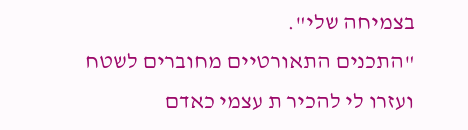בצמיחה שלי".
"התכנים התאורטיים מחוברים לשטח ועזרו לי להכיר ת עצמי כאדם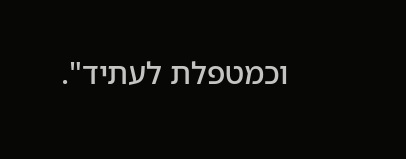וכמטפלת לעתיד".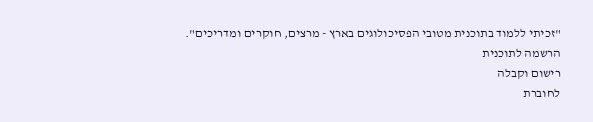"זכיתי ללמוד בתוכנית מטובי הפסיכולוגים בארץ - מרצים, חוקרים ומדריכים".
הרשמה לתוכנית
רישום וקבלה
לחוברת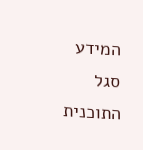המידע
סגל התוכנית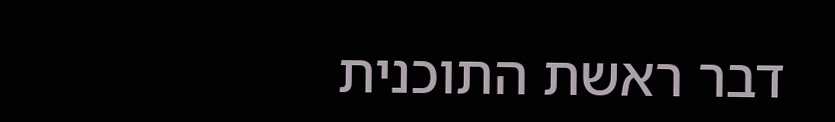דבר ראשת התוכנית